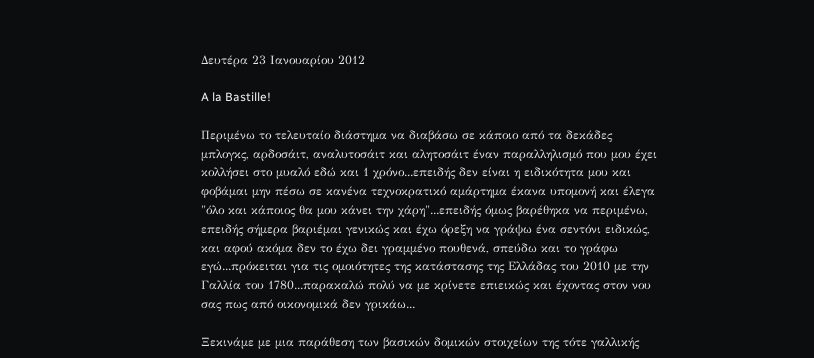Δευτέρα 23 Ιανουαρίου 2012

A la Bastille!

Περιμένω το τελευταίο διάστημα να διαβάσω σε κάποιο από τα δεκάδες μπλογκς, αρδοσάιτ, αναλυτοσάιτ και αλητοσάιτ έναν παραλληλισμό που μου έχει κολλήσει στο μυαλό εδώ και 1 χρόνο...επειδής δεν είναι η ειδικότητα μου και φοβάμαι μην πέσω σε κανένα τεχνοκρατικό αμάρτημα έκανα υπομονή και έλεγα "όλο και κάποιος θα μου κάνει την χάρη"...επειδής όμως βαρέθηκα να περιμένω, επειδής σήμερα βαριέμαι γενικώς και έχω όρεξη να γράψω ένα σεντόνι ειδικώς, και αφού ακόμα δεν το έχω δει γραμμένο πουθενά, σπεύδω και το γράφω εγώ...πρόκειται για τις ομοιότητες της κατάστασης της Ελλάδας του 2010 με την Γαλλία του 1780...παρακαλώ πολύ να με κρίνετε επιεικώς και έχοντας στον νου σας πως από οικονομικά δεν γρικάω...

Ξεκινάμε με μια παράθεση των βασικών δομικών στοιχείων της τότε γαλλικής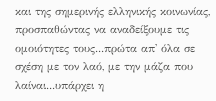και της σημερινής ελληνικής κοινωνίας, προσπαθώντας να αναδείξουμε τις ομοιότητες τους...πρώτα απ' όλα σε σχέση με τον λαό, με την μάζα που λαίναι...υπάρχει η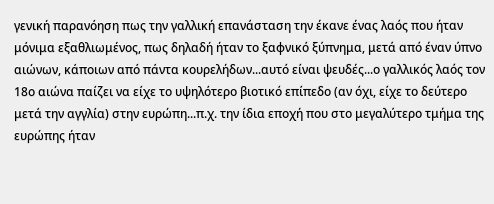γενική παρανόηση πως την γαλλική επανάσταση την έκανε ένας λαός που ήταν μόνιμα εξαθλιωμένος, πως δηλαδή ήταν το ξαφνικό ξύπνημα, μετά από έναν ύπνο αιώνων, κάποιων από πάντα κουρελήδων...αυτό είναι ψευδές...ο γαλλικός λαός τον 18ο αιώνα παίζει να είχε το υψηλότερο βιοτικό επίπεδο (αν όχι, είχε το δεύτερο μετά την αγγλία) στην ευρώπη...π.χ. την ίδια εποχή που στο μεγαλύτερο τμήμα της ευρώπης ήταν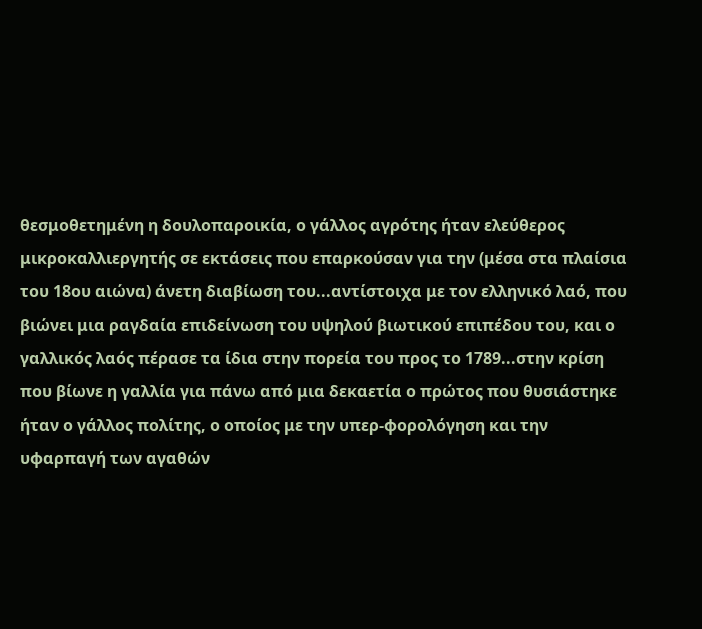θεσμοθετημένη η δουλοπαροικία, ο γάλλος αγρότης ήταν ελεύθερος μικροκαλλιεργητής σε εκτάσεις που επαρκούσαν για την (μέσα στα πλαίσια του 18ου αιώνα) άνετη διαβίωση του...αντίστοιχα με τον ελληνικό λαό, που βιώνει μια ραγδαία επιδείνωση του υψηλού βιωτικού επιπέδου του, και ο γαλλικός λαός πέρασε τα ίδια στην πορεία του προς το 1789...στην κρίση που βίωνε η γαλλία για πάνω από μια δεκαετία ο πρώτος που θυσιάστηκε ήταν ο γάλλος πολίτης, ο οποίος με την υπερ-φορολόγηση και την υφαρπαγή των αγαθών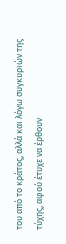του από το κράτος, αλλά και λόγω συγκυριών της τύχης, αφού έτυχε να έρθουν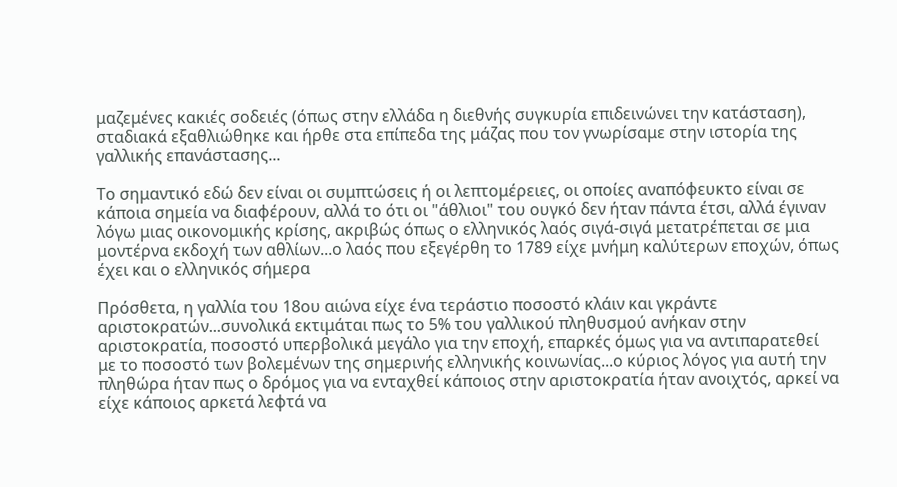μαζεμένες κακιές σοδειές (όπως στην ελλάδα η διεθνής συγκυρία επιδεινώνει την κατάσταση), σταδιακά εξαθλιώθηκε και ήρθε στα επίπεδα της μάζας που τον γνωρίσαμε στην ιστορία της γαλλικής επανάστασης...

Το σημαντικό εδώ δεν είναι οι συμπτώσεις ή οι λεπτομέρειες, οι οποίες αναπόφευκτο είναι σε κάποια σημεία να διαφέρουν, αλλά το ότι οι "άθλιοι" του ουγκό δεν ήταν πάντα έτσι, αλλά έγιναν λόγω μιας οικονομικής κρίσης, ακριβώς όπως ο ελληνικός λαός σιγά-σιγά μετατρέπεται σε μια μοντέρνα εκδοχή των αθλίων...ο λαός που εξεγέρθη το 1789 είχε μνήμη καλύτερων εποχών, όπως έχει και ο ελληνικός σήμερα

Πρόσθετα, η γαλλία του 18ου αιώνα είχε ένα τεράστιο ποσοστό κλάιν και γκράντε αριστοκρατών...συνολικά εκτιμάται πως το 5% του γαλλικού πληθυσμού ανήκαν στην αριστοκρατία, ποσοστό υπερβολικά μεγάλο για την εποχή, επαρκές όμως για να αντιπαρατεθεί με το ποσοστό των βολεμένων της σημερινής ελληνικής κοινωνίας...ο κύριος λόγος για αυτή την πληθώρα ήταν πως ο δρόμος για να ενταχθεί κάποιος στην αριστοκρατία ήταν ανοιχτός, αρκεί να είχε κάποιος αρκετά λεφτά να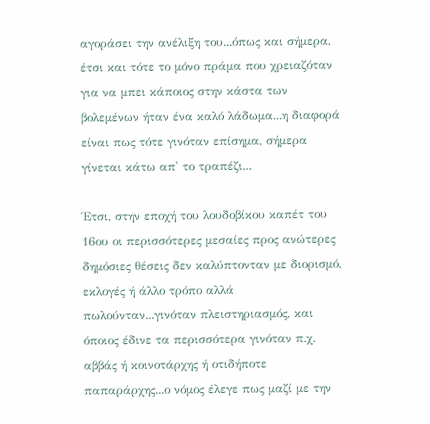αγοράσει την ανέλιξη του...όπως και σήμερα, έτσι και τότε το μόνο πράμα που χρειαζόταν για να μπει κάποιος στην κάστα των βολεμένων ήταν ένα καλό λάδωμα...η διαφορά είναι πως τότε γινόταν επίσημα, σήμερα γίνεται κάτω απ' το τραπέζι...

Έτσι, στην εποχή του λουδοβίκου καπέτ του 16ου οι περισσότερες μεσαίες προς ανώτερες δημόσιες θέσεις δεν καλύπτονταν με διορισμό, εκλογές ή άλλο τρόπο αλλά πωλούνταν...γινόταν πλειστηριασμός, και όποιος έδινε τα περισσότερα γινόταν π.χ. αββάς ή κοινοτάρχης ή οτιδήποτε παπαράρχης...ο νόμος έλεγε πως μαζί με την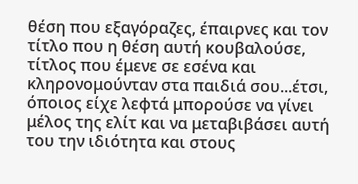θέση που εξαγόραζες, έπαιρνες και τον τίτλο που η θέση αυτή κουβαλούσε, τίτλος που έμενε σε εσένα και κληρονομούνταν στα παιδιά σου...έτσι, όποιος είχε λεφτά μπορούσε να γίνει μέλος της ελίτ και να μεταβιβάσει αυτή του την ιδιότητα και στους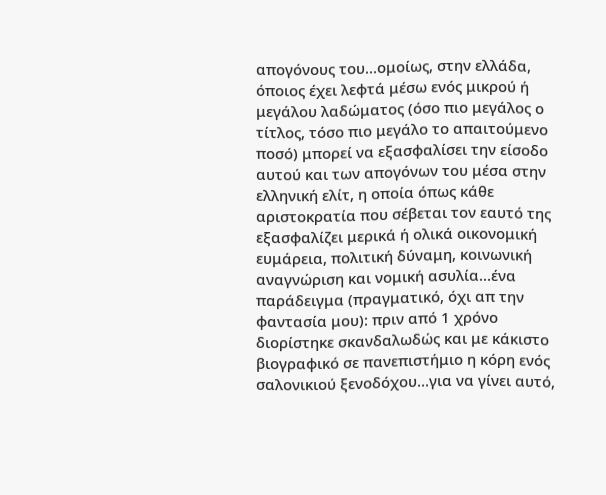απογόνους του...ομοίως, στην ελλάδα, όποιος έχει λεφτά μέσω ενός μικρού ή μεγάλου λαδώματος (όσο πιο μεγάλος ο τίτλος, τόσο πιο μεγάλο το απαιτούμενο ποσό) μπορεί να εξασφαλίσει την είσοδο αυτού και των απογόνων του μέσα στην ελληνική ελίτ, η οποία όπως κάθε αριστοκρατία που σέβεται τον εαυτό της εξασφαλίζει μερικά ή ολικά οικονομική ευμάρεια, πολιτική δύναμη, κοινωνική αναγνώριση και νομική ασυλία...ένα παράδειγμα (πραγματικό, όχι απ την φαντασία μου): πριν από 1 χρόνο διορίστηκε σκανδαλωδώς και με κάκιστο βιογραφικό σε πανεπιστήμιο η κόρη ενός σαλονικιού ξενοδόχου...για να γίνει αυτό,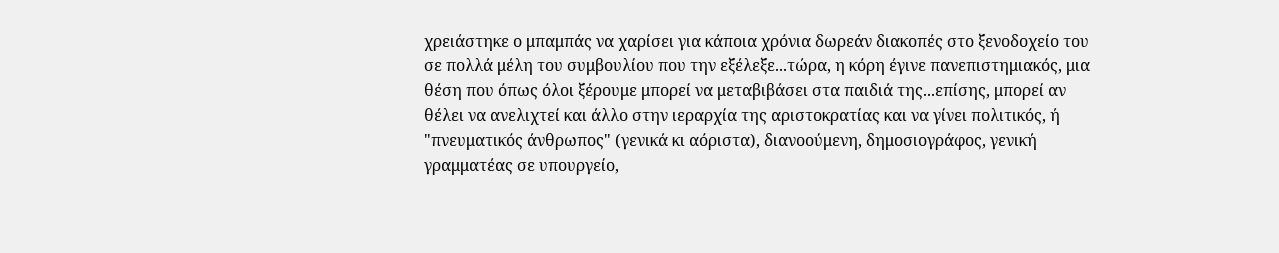χρειάστηκε ο μπαμπάς να χαρίσει για κάποια χρόνια δωρεάν διακοπές στο ξενοδοχείο του σε πολλά μέλη του συμβουλίου που την εξέλεξε...τώρα, η κόρη έγινε πανεπιστημιακός, μια θέση που όπως όλοι ξέρουμε μπορεί να μεταβιβάσει στα παιδιά της...επίσης, μπορεί αν θέλει να ανελιχτεί και άλλο στην ιεραρχία της αριστοκρατίας και να γίνει πολιτικός, ή "πνευματικός άνθρωπος" (γενικά κι αόριστα), διανοούμενη, δημοσιογράφος, γενική γραμματέας σε υπουργείο,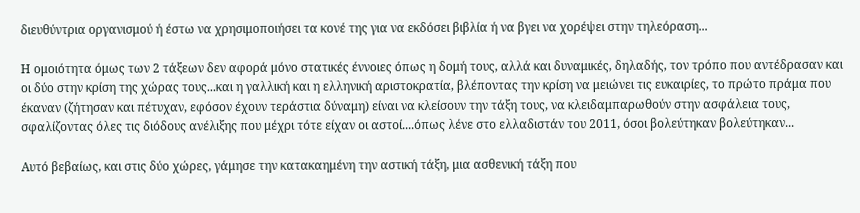διευθύντρια οργανισμού ή έστω να χρησιμοποιήσει τα κονέ της για να εκδόσει βιβλία ή να βγει να χορέψει στην τηλεόραση...

Η ομοιότητα όμως των 2 τάξεων δεν αφορά μόνο στατικές έννοιες όπως η δομή τους, αλλά και δυναμικές, δηλαδής, τον τρόπο που αντέδρασαν και οι δύο στην κρίση της χώρας τους...και η γαλλική και η ελληνική αριστοκρατία, βλέποντας την κρίση να μειώνει τις ευκαιρίες, το πρώτο πράμα που έκαναν (ζήτησαν και πέτυχαν, εφόσον έχουν τεράστια δύναμη) είναι να κλείσουν την τάξη τους, να κλειδαμπαρωθούν στην ασφάλεια τους, σφαλίζοντας όλες τις διόδους ανέλιξης που μέχρι τότε είχαν οι αστοί....όπως λένε στο ελλαδιστάν του 2011, όσοι βολεύτηκαν βολεύτηκαν...

Αυτό βεβαίως, και στις δύο χώρες, γάμησε την κατακαημένη την αστική τάξη, μια ασθενική τάξη που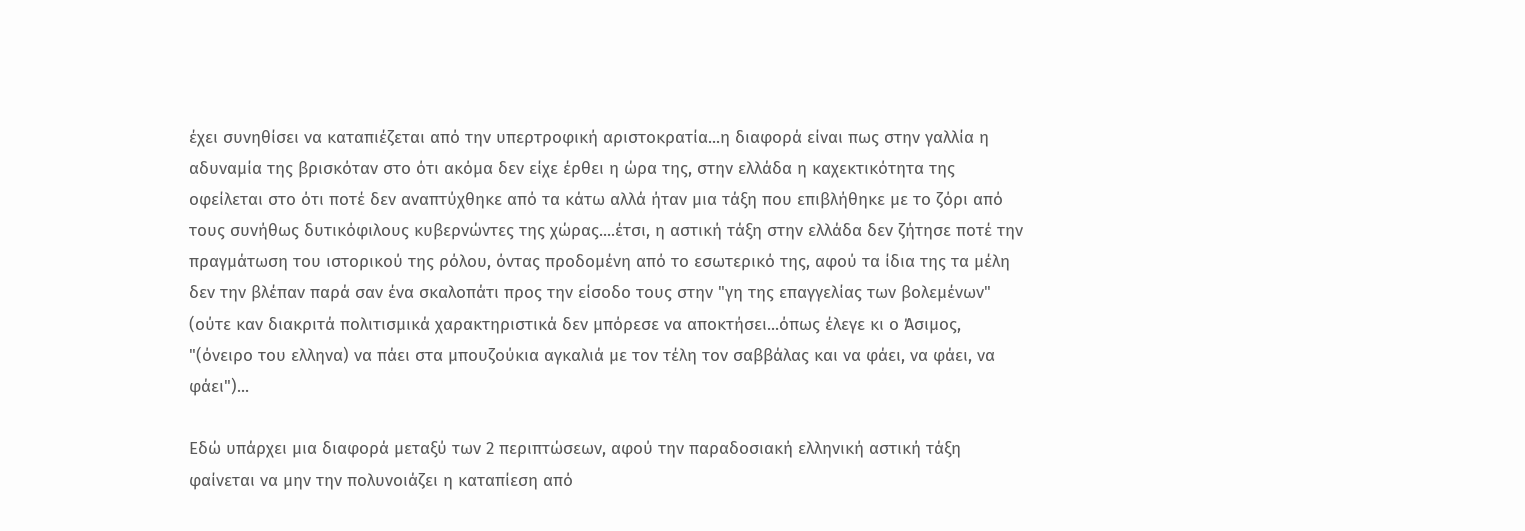έχει συνηθίσει να καταπιέζεται από την υπερτροφική αριστοκρατία...η διαφορά είναι πως στην γαλλία η αδυναμία της βρισκόταν στο ότι ακόμα δεν είχε έρθει η ώρα της, στην ελλάδα η καχεκτικότητα της οφείλεται στο ότι ποτέ δεν αναπτύχθηκε από τα κάτω αλλά ήταν μια τάξη που επιβλήθηκε με το ζόρι από τους συνήθως δυτικόφιλους κυβερνώντες της χώρας....έτσι, η αστική τάξη στην ελλάδα δεν ζήτησε ποτέ την πραγμάτωση του ιστορικού της ρόλου, όντας προδομένη από το εσωτερικό της, αφού τα ίδια της τα μέλη δεν την βλέπαν παρά σαν ένα σκαλοπάτι προς την είσοδο τους στην "γη της επαγγελίας των βολεμένων" (ούτε καν διακριτά πολιτισμικά χαρακτηριστικά δεν μπόρεσε να αποκτήσει...όπως έλεγε κι ο Άσιμος, "(όνειρο του ελληνα) να πάει στα μπουζούκια αγκαλιά με τον τέλη τον σαββάλας και να φάει, να φάει, να φάει")...

Εδώ υπάρχει μια διαφορά μεταξύ των 2 περιπτώσεων, αφού την παραδοσιακή ελληνική αστική τάξη φαίνεται να μην την πολυνοιάζει η καταπίεση από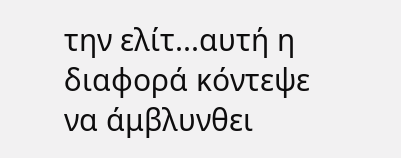την ελίτ...αυτή η διαφορά κόντεψε να άμβλυνθει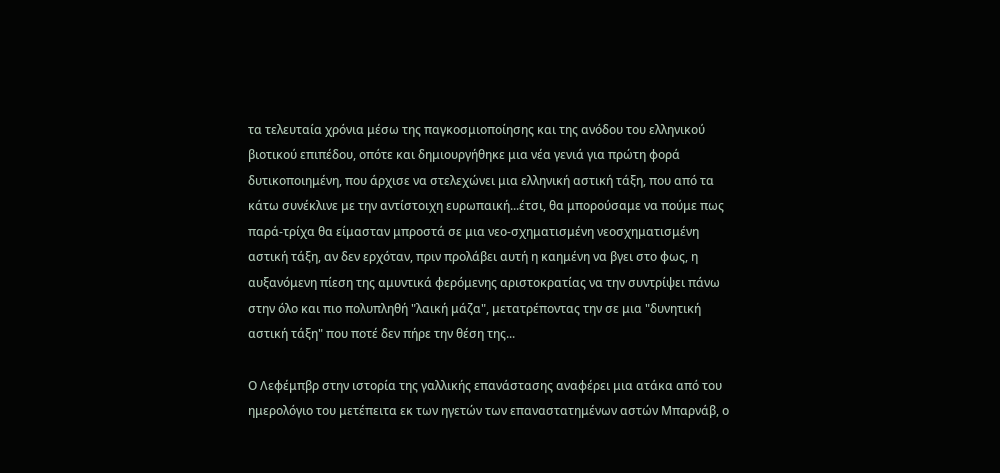τα τελευταία χρόνια μέσω της παγκοσμιοποίησης και της ανόδου του ελληνικού βιοτικού επιπέδου, οπότε και δημιουργήθηκε μια νέα γενιά για πρώτη φορά δυτικοποιημένη, που άρχισε να στελεχώνει μια ελληνική αστική τάξη, που από τα κάτω συνέκλινε με την αντίστοιχη ευρωπαική...έτσι, θα μπορούσαμε να πούμε πως παρά-τρίχα θα είμασταν μπροστά σε μια νεο-σχηματισμένη νεοσχηματισμένη αστική τάξη, αν δεν ερχόταν, πριν προλάβει αυτή η καημένη να βγει στο φως, η αυξανόμενη πίεση της αμυντικά φερόμενης αριστοκρατίας να την συντρίψει πάνω στην όλο και πιο πολυπληθή "λαική μάζα", μετατρέποντας την σε μια "δυνητική αστική τάξη" που ποτέ δεν πήρε την θέση της...

Ο Λεφέμπβρ στην ιστορία της γαλλικής επανάστασης αναφέρει μια ατάκα από του ημερολόγιο του μετέπειτα εκ των ηγετών των επαναστατημένων αστών Μπαρνάβ, ο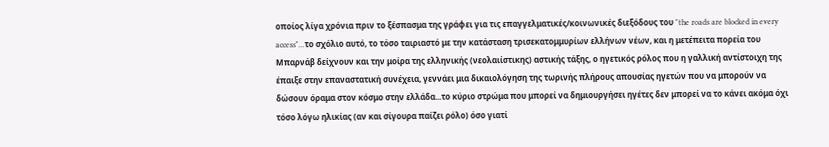οποίος λίγα χρόνια πριν το ξέσπασμα της γράφει για τις επαγγελματικές/κοινωνικές διεξόδους του "the roads are blocked in every access"...το σχόλιο αυτό, το τόσο ταιριαστό με την κατάσταση τρισεκατομμυρίων ελλήνων νέων, και η μετέπειτα πορεία του Μπαρνάβ δείχνουν και την μοίρα της ελληνικής (νεολαιίστικης) αστικής τάξης, ο ηγετικός ρόλος που η γαλλική αντίστοιχη της έπαιξε στην επαναστατική συνέχεια, γεννάει μια δικαιολόγηση της τωρινής πλήρους απουσίας ηγετών που να μπορούν να δώσουν όραμα στον κόσμο στην ελλάδα...το κύριο στρώμα που μπορεί να δημιουργήσει ηγέτες δεν μπορεί να το κάνει ακόμα όχι τόσο λόγω ηλικίας (αν και σίγουρα παίζει ρόλο) όσο γιατί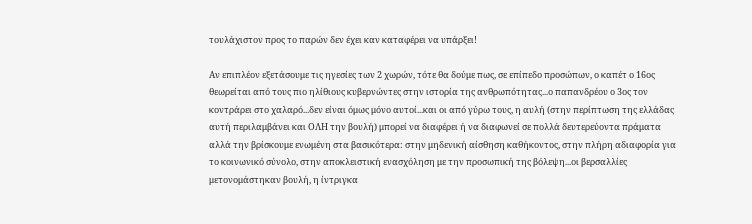τουλάχιστον προς το παρών δεν έχει καν καταφέρει να υπάρξει!

Αν επιπλέον εξετάσουμε τις ηγεσίες των 2 χωρών, τότε θα δούμε πως, σε επίπεδο προσώπων, ο καπέτ ο 16ος θεωρείται από τους πιο ηλίθιους κυβερνώντες στην ιστορία της ανθρωπότητας...ο παπανδρέου ο 3ος τον κοντράρει στο χαλαρό...δεν είναι όμως μόνο αυτοί...και οι από γύρω τους, η αυλή (στην περίπτωση της ελλάδας αυτή περιλαμβάνει και ΟΛΗ την βουλή) μπορεί να διαφέρει ή να διαφωνεί σε πολλά δευτερεύοντα πράματα αλλά την βρίσκουμε ενωμένη στα βασικότερα: στην μηδενική αίσθηση καθήκοντος, στην πλήρη αδιαφορία για το κοινωνικό σύνολο, στην αποκλειστική ενασχόληση με την προσωπική της βόλεψη...οι βερσαλλίες μετονομάστηκαν βουλή, η ίντριγκα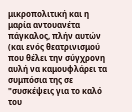μικροπολιτική και η μαρία αντουανέτα πάγκαλος, πλήν αυτών (και ενός θεατρινισμού που θέλει την σύγχρονη αυλή να καμουφλάρει τα συμπόσια της σε "συσκέψεις για το καλό του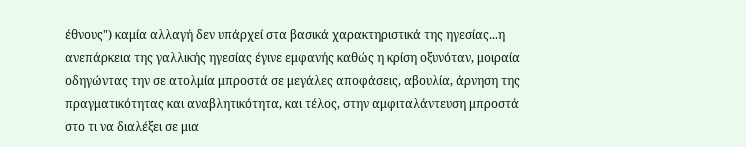έθνους") καμία αλλαγή δεν υπάρχεί στα βασικά χαρακτηριστικά της ηγεσίας...η ανεπάρκεια της γαλλικής ηγεσίας έγινε εμφανής καθώς η κρίση οξυνόταν, μοιραία οδηγώντας την σε ατολμία μπροστά σε μεγάλες αποφάσεις, αβουλία, άρνηση της πραγματικότητας και αναβλητικότητα, και τέλος, στην αμφιταλάντευση μπροστά στο τι να διαλέξει σε μια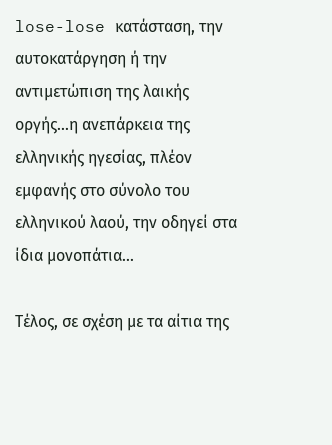lose-lose κατάσταση, την αυτοκατάργηση ή την αντιμετώπιση της λαικής οργής...η ανεπάρκεια της ελληνικής ηγεσίας, πλέον εμφανής στο σύνολο του ελληνικού λαού, την οδηγεί στα ίδια μονοπάτια...

Τέλος, σε σχέση με τα αίτια της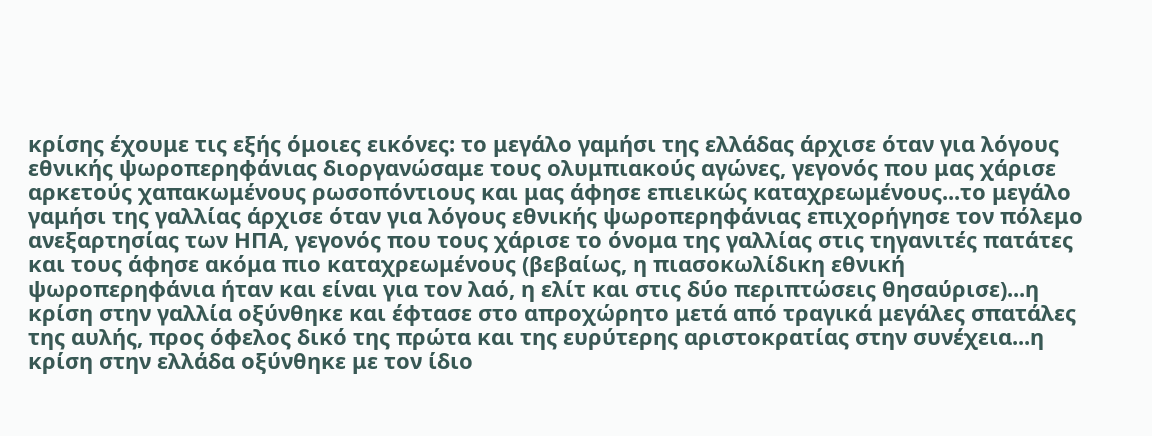κρίσης έχουμε τις εξής όμοιες εικόνες: το μεγάλο γαμήσι της ελλάδας άρχισε όταν για λόγους εθνικής ψωροπερηφάνιας διοργανώσαμε τους ολυμπιακούς αγώνες, γεγονός που μας χάρισε αρκετούς χαπακωμένους ρωσοπόντιους και μας άφησε επιεικώς καταχρεωμένους...το μεγάλο γαμήσι της γαλλίας άρχισε όταν για λόγους εθνικής ψωροπερηφάνιας επιχορήγησε τον πόλεμο ανεξαρτησίας των ΗΠΑ, γεγονός που τους χάρισε το όνομα της γαλλίας στις τηγανιτές πατάτες και τους άφησε ακόμα πιο καταχρεωμένους (βεβαίως, η πιασοκωλίδικη εθνική ψωροπερηφάνια ήταν και είναι για τον λαό, η ελίτ και στις δύο περιπτώσεις θησαύρισε)...η κρίση στην γαλλία οξύνθηκε και έφτασε στο απροχώρητο μετά από τραγικά μεγάλες σπατάλες της αυλής, προς όφελος δικό της πρώτα και της ευρύτερης αριστοκρατίας στην συνέχεια...η κρίση στην ελλάδα οξύνθηκε με τον ίδιο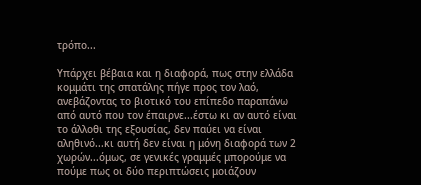τρόπο...

Υπάρχει βέβαια και η διαφορά, πως στην ελλάδα κομμάτι της σπατάλης πήγε προς τον λαό, ανεβάζοντας το βιοτικό του επίπεδο παραπάνω από αυτό που τον έπαιρνε...έστω κι αν αυτό είναι το άλλοθι της εξουσίας, δεν παύει να είναι αληθινό...κι αυτή δεν είναι η μόνη διαφορά των 2 χωρών...όμως, σε γενικές γραμμές μπορούμε να πούμε πως οι δύο περιπτώσεις μοιάζουν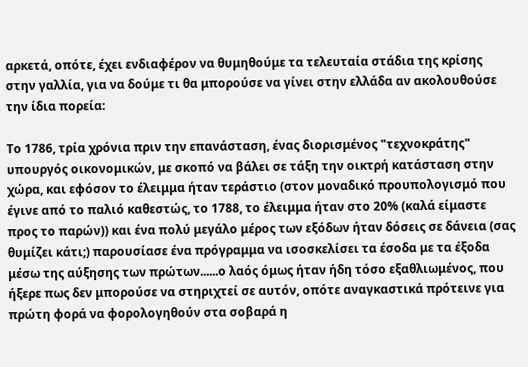αρκετά, οπότε, έχει ενδιαφέρον να θυμηθούμε τα τελευταία στάδια της κρίσης στην γαλλία, για να δούμε τι θα μπορούσε να γίνει στην ελλάδα αν ακολουθούσε την ίδια πορεία:

Το 1786, τρία χρόνια πριν την επανάσταση, ένας διορισμένος "τεχνοκράτης" υπουργός οικονομικών, με σκοπό να βάλει σε τάξη την οικτρή κατάσταση στην χώρα, και εφόσον το έλειμμα ήταν τεράστιο (στον μοναδικό προυπολογισμό που έγινε από το παλιό καθεστώς, το 1788, το έλειμμα ήταν στο 20% (καλά είμαστε προς το παρών)) και ένα πολύ μεγάλο μέρος των εξόδων ήταν δόσεις σε δάνεια (σας θυμίζει κάτι;) παρουσίασε ένα πρόγραμμα να ισοσκελίσει τα έσοδα με τα έξοδα μέσω της αύξησης των πρώτων......ο λαός όμως ήταν ήδη τόσο εξαθλιωμένος, που ήξερε πως δεν μπορούσε να στηριχτεί σε αυτόν, οπότε αναγκαστικά πρότεινε για πρώτη φορά να φορολογηθούν στα σοβαρά η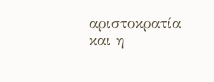αριστοκρατία και η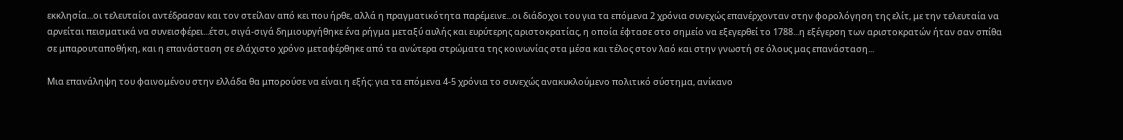εκκλησία...οι τελευταίοι αντέδρασαν και τον στείλαν από κει που ήρθε, αλλά η πραγματικότητα παρέμεινε...οι διάδοχοι του για τα επόμενα 2 χρόνια συνεχώς επανέρχονταν στην φορολόγηση της ελίτ, με την τελευταία να αρνείται πεισματικά να συνεισφέρει...έτσι, σιγά-σιγά δημιουργήθηκε ένα ρήγμα μεταξύ αυλής και ευρύτερης αριστοκρατίας, η οποία έφτασε στο σημείο να εξεγερθεί το 1788...η εξέγερση των αριστοκρατών ήταν σαν σπίθα σε μπαρουταποθήκη, και η επανάσταση σε ελάχιστο χρόνο μεταφέρθηκε από τα ανώτερα στρώματα της κοινωνίας στα μέσα και τέλος στον λαό και στην γνωστή σε όλους μας επανάσταση...

Μια επανάληψη του φαινομένου στην ελλάδα θα μπορούσε να είναι η εξής: για τα επόμενα 4-5 χρόνια το συνεχώς ανακυκλούμενο πολιτικό σύστημα, ανίκανο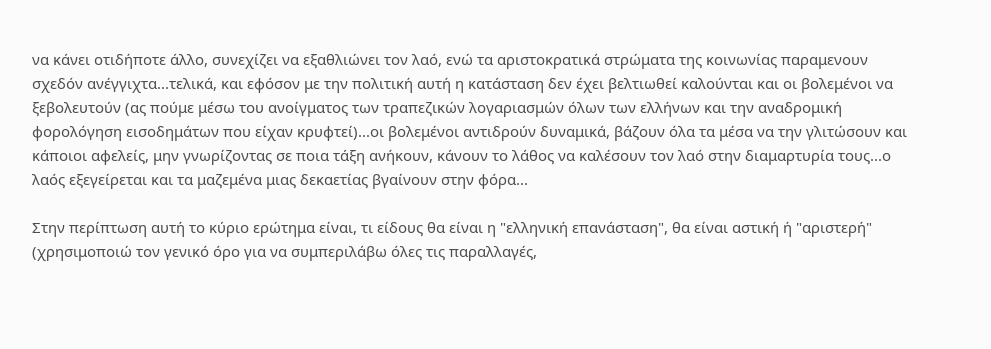να κάνει οτιδήποτε άλλο, συνεχίζει να εξαθλιώνει τον λαό, ενώ τα αριστοκρατικά στρώματα της κοινωνίας παραμενουν σχεδόν ανέγγιχτα...τελικά, και εφόσον με την πολιτική αυτή η κατάσταση δεν έχει βελτιωθεί καλούνται και οι βολεμένοι να ξεβολευτούν (ας πούμε μέσω του ανοίγματος των τραπεζικών λογαριασμών όλων των ελλήνων και την αναδρομική φορολόγηση εισοδημάτων που είχαν κρυφτεί)...οι βολεμένοι αντιδρούν δυναμικά, βάζουν όλα τα μέσα να την γλιτώσουν και κάποιοι αφελείς, μην γνωρίζοντας σε ποια τάξη ανήκουν, κάνουν το λάθος να καλέσουν τον λαό στην διαμαρτυρία τους...ο λαός εξεγείρεται και τα μαζεμένα μιας δεκαετίας βγαίνουν στην φόρα...

Στην περίπτωση αυτή το κύριο ερώτημα είναι, τι είδους θα είναι η "ελληνική επανάσταση", θα είναι αστική ή "αριστερή" (χρησιμοποιώ τον γενικό όρο για να συμπεριλάβω όλες τις παραλλαγές,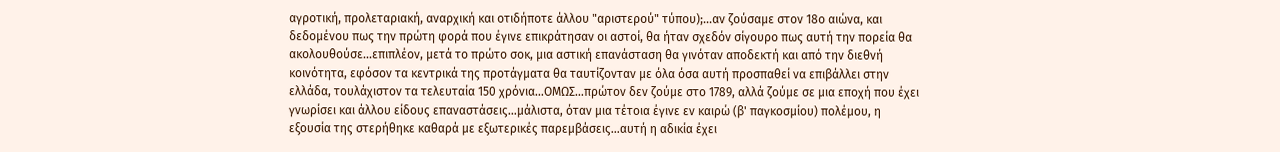αγροτική, προλεταριακή, αναρχική και οτιδήποτε άλλου "αριστερού" τύπου);...αν ζούσαμε στον 18ο αιώνα, και δεδομένου πως την πρώτη φορά που έγινε επικράτησαν οι αστοί, θα ήταν σχεδόν σίγουρο πως αυτή την πορεία θα ακολουθούσε...επιπλέον, μετά το πρώτο σοκ, μια αστική επανάσταση θα γινόταν αποδεκτή και από την διεθνή κοινότητα, εφόσον τα κεντρικά της προτάγματα θα ταυτίζονταν με όλα όσα αυτή προσπαθεί να επιβάλλει στην ελλάδα, τουλάχιστον τα τελευταία 150 χρόνια...ΟΜΩΣ...πρώτον δεν ζούμε στο 1789, αλλά ζούμε σε μια εποχή που έχει γνωρίσει και άλλου είδους επαναστάσεις...μάλιστα, όταν μια τέτοια έγινε εν καιρώ (β' παγκοσμίου) πολέμου, η εξουσία της στερήθηκε καθαρά με εξωτερικές παρεμβάσεις...αυτή η αδικία έχει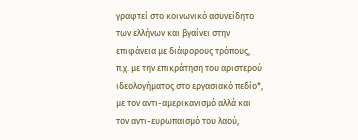γραφτεί στο κοινωνικό ασυνείδητο των ελλήνων και βγαίνει στην επιφάνεια με διάφορους τρόπους, π.χ. με την επικράτηση του αριστερού ιδεολογήματος στο εργασιακό πεδίο*, με τον αντι-αμερικανισμό αλλά και τον αντι-ευρωπαισμό του λαού,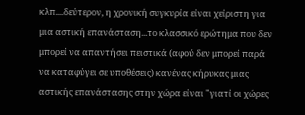κλπ....δεύτερον, η χρονική συγκυρία είναι χείριστη για μια αστική επανάσταση...το κλασσικό ερώτημα που δεν μπορεί να απαντήσει πειστικά (αφού δεν μπορεί παρά να καταφύγει σε υποθέσεις) κανένας κήρυκας μιας αστικής επανάστασης στην χώρα είναι "γιατί οι χώρες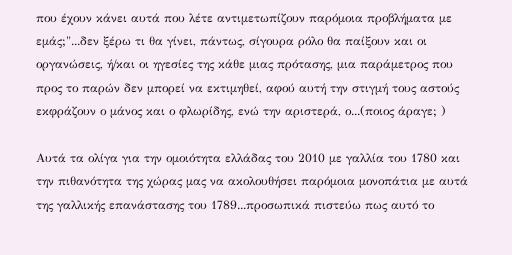που έχουν κάνει αυτά που λέτε αντιμετωπίζουν παρόμοια προβλήματα με εμάς;"...δεν ξέρω τι θα γίνει, πάντως, σίγουρα ρόλο θα παίξουν και οι οργανώσεις, ή/και οι ηγεσίες της κάθε μιας πρότασης, μια παράμετρος που προς το παρών δεν μπορεί να εκτιμηθεί, αφού αυτή την στιγμή τους αστούς εκφράζουν ο μάνος και ο φλωρίδης, ενώ την αριστερά, ο...(ποιος άραγε; )

Αυτά τα ολίγα για την ομοιότητα ελλάδας του 2010 με γαλλία του 1780 και την πιθανότητα της χώρας μας να ακολουθήσει παρόμοια μονοπάτια με αυτά της γαλλικής επανάστασης του 1789...προσωπικά πιστεύω πως αυτό το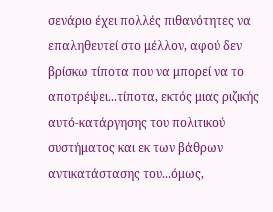σενάριο έχει πολλές πιθανότητες να επαληθευτεί στο μέλλον, αφού δεν βρίσκω τίποτα που να μπορεί να το αποτρέψει...τίποτα, εκτός μιας ριζικής αυτό-κατάργησης του πολιτικού συστήματος και εκ των βάθρων αντικατάστασης του...όμως,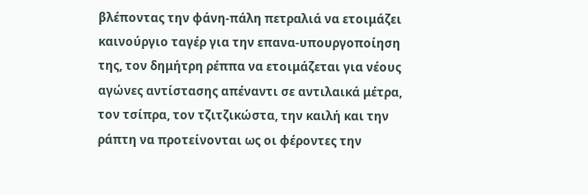βλέποντας την φάνη-πάλη πετραλιά να ετοιμάζει καινούργιο ταγέρ για την επανα-υπουργοποίηση της, τον δημήτρη ρέππα να ετοιμάζεται για νέους αγώνες αντίστασης απέναντι σε αντιλαικά μέτρα, τον τσίπρα, τον τζιτζικώστα, την καιλή και την ράπτη να προτείνονται ως οι φέροντες την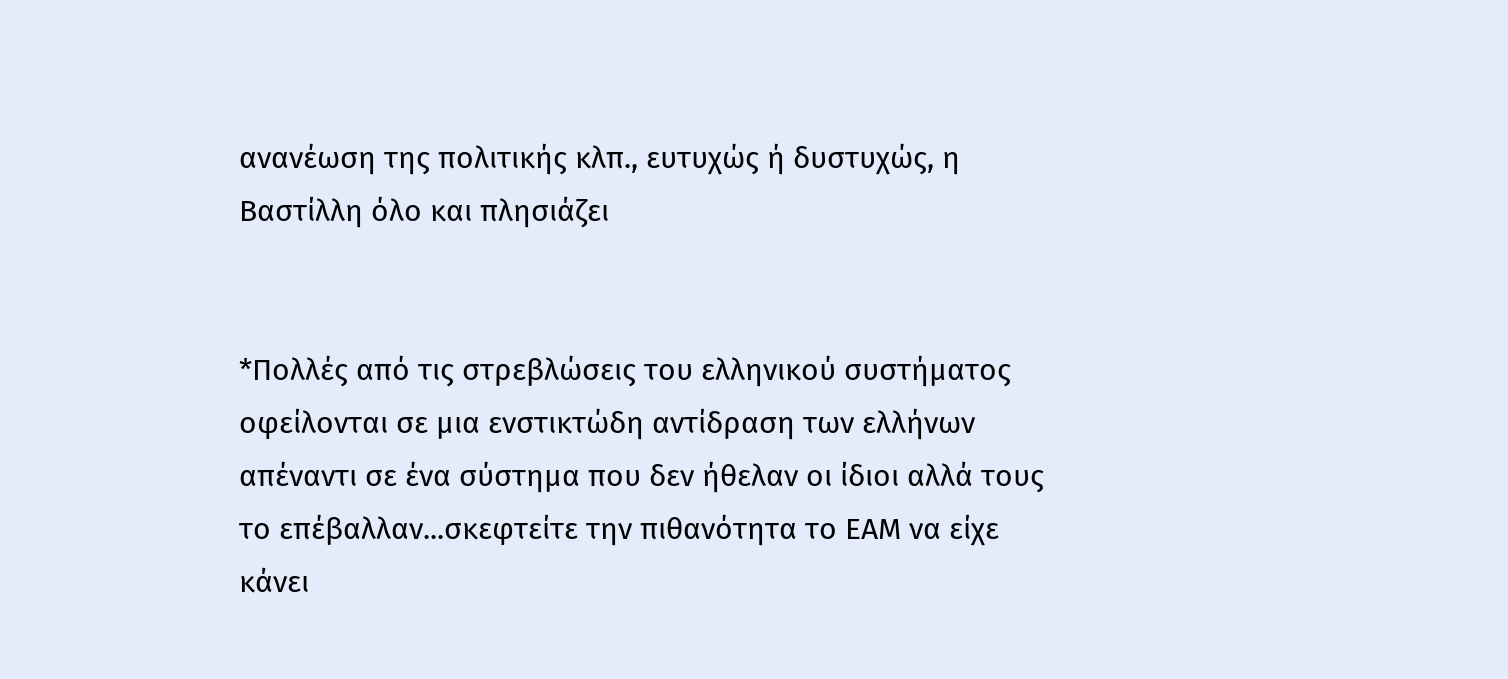ανανέωση της πολιτικής κλπ., ευτυχώς ή δυστυχώς, η Βαστίλλη όλο και πλησιάζει


*Πολλές από τις στρεβλώσεις του ελληνικού συστήματος οφείλονται σε μια ενστικτώδη αντίδραση των ελλήνων απέναντι σε ένα σύστημα που δεν ήθελαν οι ίδιοι αλλά τους το επέβαλλαν...σκεφτείτε την πιθανότητα το ΕΑΜ να είχε κάνει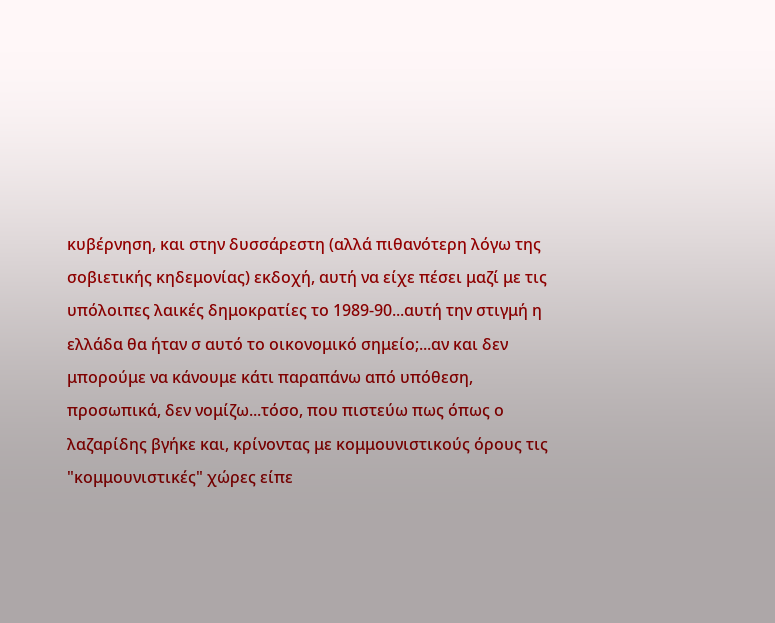κυβέρνηση, και στην δυσσάρεστη (αλλά πιθανότερη λόγω της σοβιετικής κηδεμονίας) εκδοχή, αυτή να είχε πέσει μαζί με τις υπόλοιπες λαικές δημοκρατίες το 1989-90...αυτή την στιγμή η ελλάδα θα ήταν σ αυτό το οικονομικό σημείο;...αν και δεν μπορούμε να κάνουμε κάτι παραπάνω από υπόθεση, προσωπικά, δεν νομίζω...τόσο, που πιστεύω πως όπως ο λαζαρίδης βγήκε και, κρίνοντας με κομμουνιστικούς όρους τις "κομμουνιστικές" χώρες είπε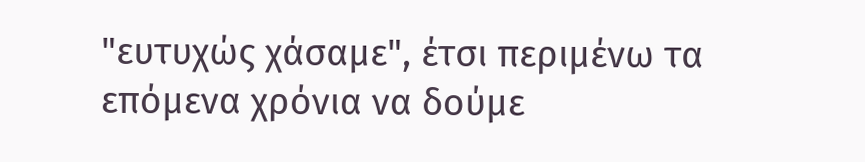"ευτυχώς χάσαμε", έτσι περιμένω τα επόμενα χρόνια να δούμε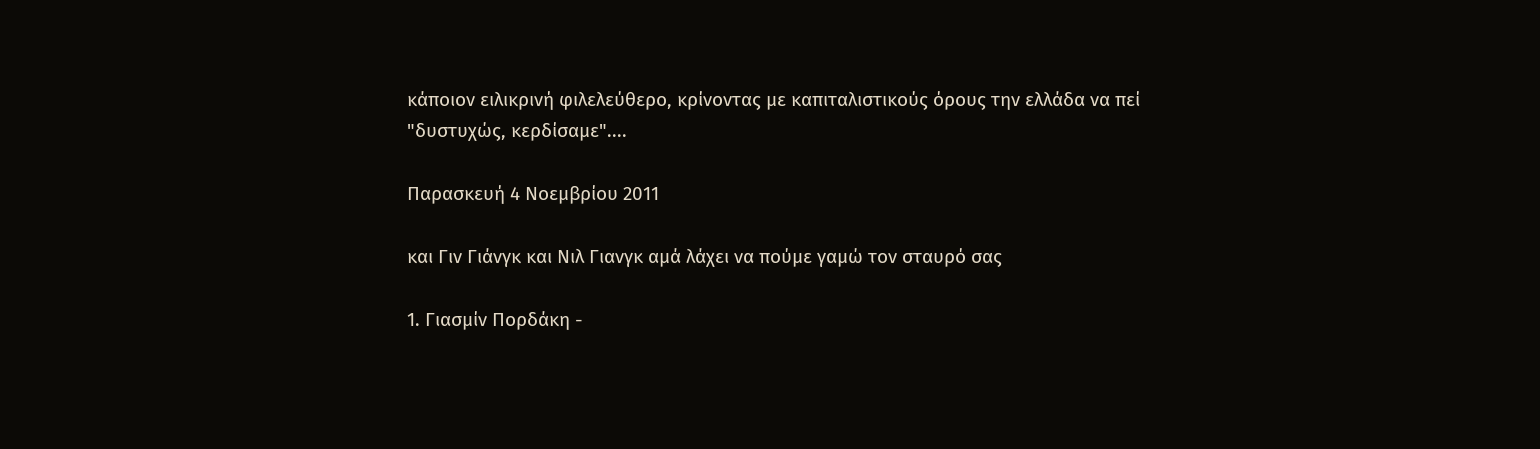κάποιον ειλικρινή φιλελεύθερο, κρίνοντας με καπιταλιστικούς όρους την ελλάδα να πεί "δυστυχώς, κερδίσαμε"....

Παρασκευή 4 Νοεμβρίου 2011

και Γιν Γιάνγκ και Νιλ Γιανγκ αμά λάχει να πούμε γαμώ τον σταυρό σας

1. Γιασμίν Πορδάκη -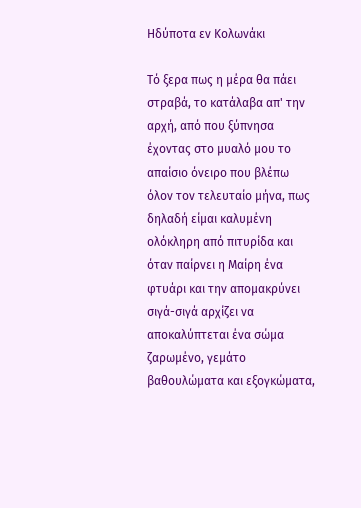Ηδύποτα εν Κολωνάκι

Τό ξερα πως η μέρα θα πάει στραβά, το κατάλαβα απ' την αρχή, από που ξύπνησα έχοντας στο μυαλό μου το απαίσιο όνειρο που βλέπω όλον τον τελευταίο μήνα, πως δηλαδή είμαι καλυμένη ολόκληρη από πιτυρίδα και όταν παίρνει η Μαίρη ένα φτυάρι και την απομακρύνει σιγά-σιγά αρχίζει να αποκαλύπτεται ένα σώμα ζαρωμένο, γεμάτο βαθουλώματα και εξογκώματα,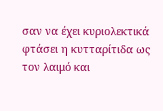σαν να έχει κυριολεκτικά φτάσει η κυτταρίτιδα ως τον λαιμό και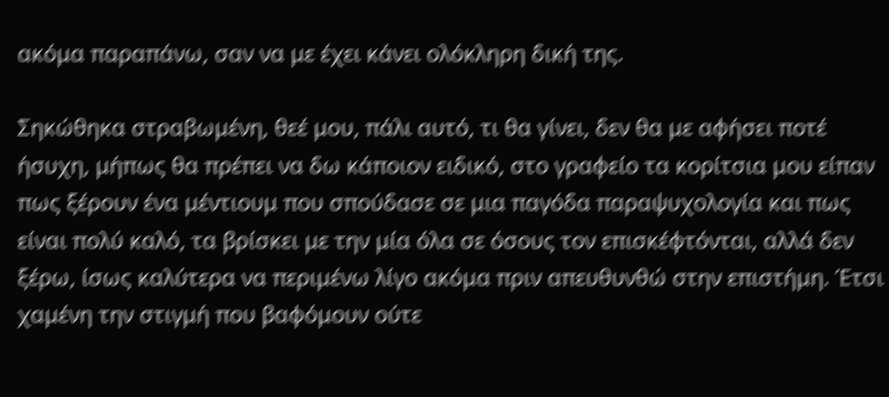ακόμα παραπάνω, σαν να με έχει κάνει ολόκληρη δική της.

Σηκώθηκα στραβωμένη, θεέ μου, πάλι αυτό, τι θα γίνει, δεν θα με αφήσει ποτέ ήσυχη, μήπως θα πρέπει να δω κάποιον ειδικό, στο γραφείο τα κορίτσια μου είπαν πως ξέρουν ένα μέντιουμ που σπούδασε σε μια παγόδα παραψυχολογία και πως είναι πολύ καλό, τα βρίσκει με την μία όλα σε όσους τον επισκέφτόνται, αλλά δεν ξέρω, ίσως καλύτερα να περιμένω λίγο ακόμα πριν απευθυνθώ στην επιστήμη. Έτσι χαμένη την στιγμή που βαφόμουν ούτε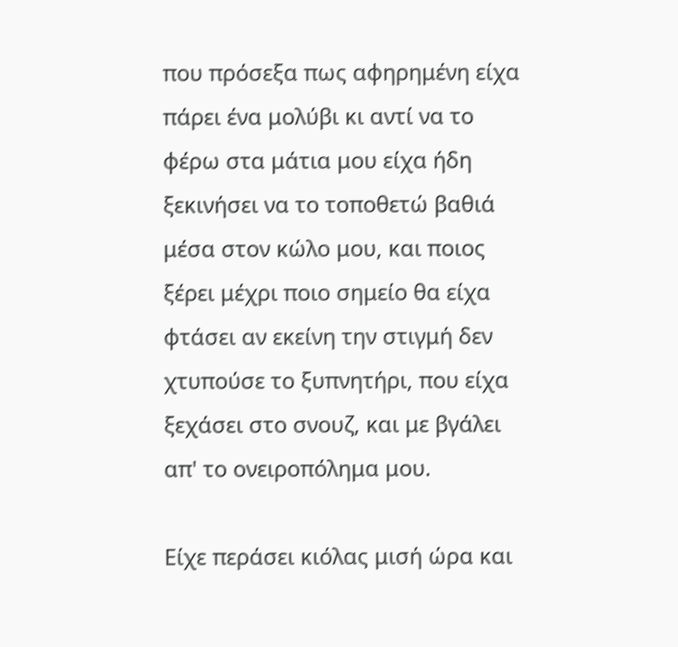που πρόσεξα πως αφηρημένη είχα πάρει ένα μολύβι κι αντί να το φέρω στα μάτια μου είχα ήδη ξεκινήσει να το τοποθετώ βαθιά μέσα στον κώλο μου, και ποιος ξέρει μέχρι ποιο σημείο θα είχα φτάσει αν εκείνη την στιγμή δεν χτυπούσε το ξυπνητήρι, που είχα ξεχάσει στο σνουζ, και με βγάλει απ' το ονειροπόλημα μου.

Είχε περάσει κιόλας μισή ώρα και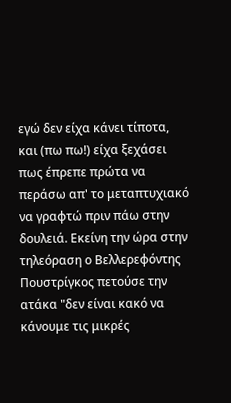εγώ δεν είχα κάνει τίποτα, και (πω πω!) είχα ξεχάσει πως έπρεπε πρώτα να περάσω απ' το μεταπτυχιακό να γραφτώ πριν πάω στην δουλειά. Εκείνη την ώρα στην τηλεόραση ο Βελλερεφόντης Πουστρίγκος πετούσε την ατάκα "δεν είναι κακό να κάνουμε τις μικρές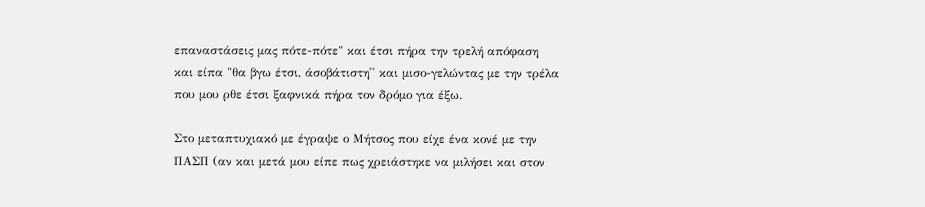επαναστάσεις μας πότε-πότε" και έτσι πήρα την τρελή απόφαση και είπα "θα βγω έτσι, άσοβάτιστη'' και μισο-γελώντας με την τρέλα που μου ρθε έτσι ξαφνικά πήρα τον δρόμο για έξω.

Στο μεταπτυχιακό με έγραψε ο Μήτσος που είχε ένα κονέ με την ΠΑΣΠ (αν και μετά μου είπε πως χρειάστηκε να μιλήσει και στον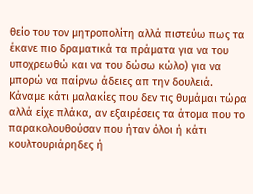θείο του τον μητροπολίτη αλλά πιστεύω πως τα έκανε πιο δραματικά τα πράματα για να του υποχρεωθώ και να του δώσω κώλο) για να μπορώ να παίρνω άδειες απ την δουλειά. Κάναμε κάτι μαλακίες που δεν τις θυμάμαι τώρα αλλά είχε πλάκα, αν εξαιρέσεις τα άτομα που το παρακολουθούσαν που ήταν όλοι ή κάτι κουλτουριάρηδες ή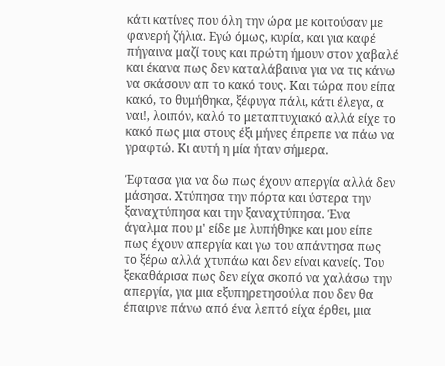κάτι κατίνες που όλη την ώρα με κοιτούσαν με φανερή ζήλια. Εγώ όμως, κυρία, και για καφέ πήγαινα μαζί τους και πρώτη ήμουν στον χαβαλέ και έκανα πως δεν καταλάβαινα για να τις κάνω να σκάσουν απ το κακό τους. Και τώρα που είπα κακό, το θυμήθηκα, ξέφυγα πάλι, κάτι έλεγα, α ναι!, λοιπόν, καλό το μεταπτυχιακό αλλά είχε το κακό πως μια στους έξι μήνες έπρεπε να πάω να γραφτώ. Κι αυτή η μία ήταν σήμερα.

Έφτασα για να δω πως έχουν απεργία αλλά δεν μάσησα. Χτύπησα την πόρτα και ύστερα την ξαναχτύπησα και την ξαναχτύπησα. Ένα άγαλμα που μ' είδε με λυπήθηκε και μου είπε πως έχουν απεργία και γω του απάντησα πως το ξέρω αλλά χτυπάω και δεν είναι κανείς. Του ξεκαθάρισα πως δεν είχα σκοπό να χαλάσω την απεργία, για μια εξυπηρετησούλα που δεν θα έπαιρνε πάνω από ένα λεπτό είχα έρθει, μια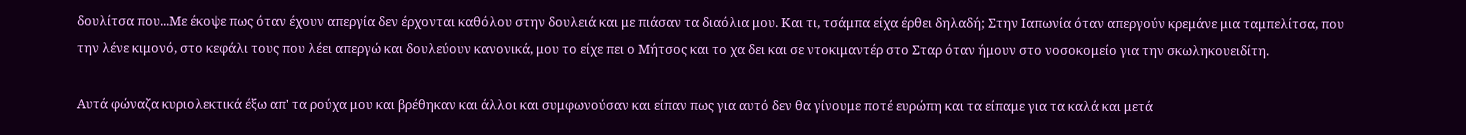δουλίτσα που...Με έκοψε πως όταν έχουν απεργία δεν έρχονται καθόλου στην δουλειά και με πιάσαν τα διαόλια μου. Και τι, τσάμπα είχα έρθει δηλαδή; Στην Ιαπωνία όταν απεργούν κρεμάνε μια ταμπελίτσα, που την λένε κιμονό, στο κεφάλι τους που λέει απεργώ και δουλεύουν κανονικά, μου το είχε πει ο Μήτσος και το χα δει και σε ντοκιμαντέρ στο Σταρ όταν ήμουν στο νοσοκομείο για την σκωληκουειδίτη.

Αυτά φώναζα κυριολεκτικά έξω απ' τα ρούχα μου και βρέθηκαν και άλλοι και συμφωνούσαν και είπαν πως για αυτό δεν θα γίνουμε ποτέ ευρώπη και τα είπαμε για τα καλά και μετά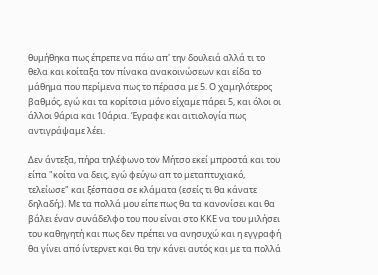θυμήθηκα πως έπρεπε να πάω απ' την δουλειά αλλά τι το θελα και κοίταξα τον πίνακα ανακοινώσεων και είδα το μάθημα που περίμενα πως το πέρασα με 5. Ο χαμηλότερος βαθμός, εγώ και τα κορίτσια μόνο είχαμε πάρει 5, και όλοι οι άλλοι 9άρια και 10άρια. Έγραφε και αιτιολογία πως αντιγράψαμε λέει.

Δεν άντεξα, πήρα τηλέφωνο τον Μήτσο εκεί μπροστά και του είπα "κοίτα να δεις, εγώ φεύγω απ το μεταπτυχιακό, τελείωσε" και ξέσπασα σε κλάματα (εσείς τι θα κάνατε δηλαδή;). Με τα πολλά μου είπε πως θα τα κανονίσει και θα βάλει έναν συνάδελφο του που είναι στο ΚΚΕ να του μιλήσει του καθηγητή και πως δεν πρέπει να ανησυχώ και η εγγραφή θα γίνει από ίντερνετ και θα την κάνει αυτός και με τα πολλά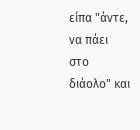είπα "άντε, να πάει στο διάολο" και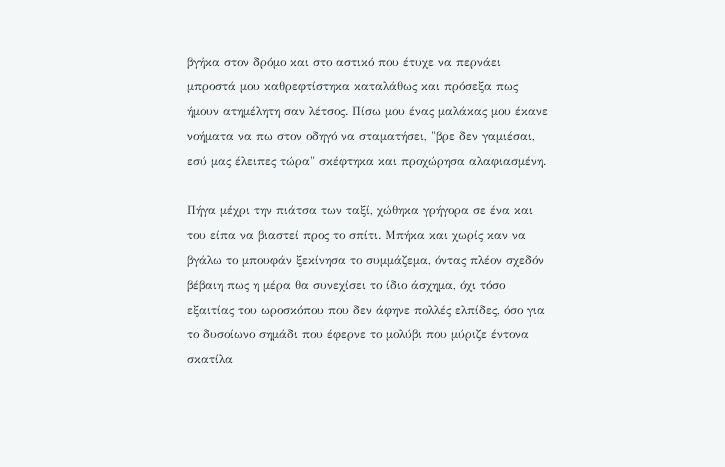βγήκα στον δρόμο και στο αστικό που έτυχε να περνάει μπροστά μου καθρεφτίστηκα καταλάθως και πρόσεξα πως ήμουν ατημέλητη σαν λέτσος. Πίσω μου ένας μαλάκας μου έκανε νοήματα να πω στον οδηγό να σταματήσει, "βρε δεν γαμιέσαι, εσύ μας έλειπες τώρα" σκέφτηκα και προχώρησα αλαφιασμένη.

Πήγα μέχρι την πιάτσα των ταξί, χώθηκα γρήγορα σε ένα και του είπα να βιαστεί προς το σπίτι. Μπήκα και χωρίς καν να βγάλω το μπουφάν ξεκίνησα το συμμάζεμα, όντας πλέον σχεδόν βέβαιη πως η μέρα θα συνεχίσει το ίδιο άσχημα, όχι τόσο εξαιτίας του ωροσκόπου που δεν άφηνε πολλές ελπίδες, όσο για το δυσοίωνο σημάδι που έφερνε το μολύβι που μύριζε έντονα σκατίλα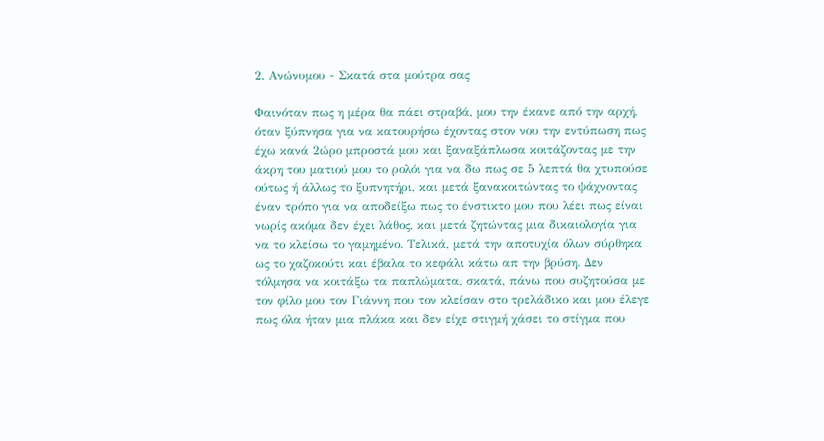2. Ανώνυμου - Σκατά στα μούτρα σας

Φαινόταν πως η μέρα θα πάει στραβά, μου την έκανε από την αρχή, όταν ξύπνησα για να κατουρήσω έχοντας στον νου την εντύπωση πως έχω κανά 2ώρο μπροστά μου και ξαναξάπλωσα κοιτάζοντας με την άκρη του ματιού μου το ρολόι για να δω πως σε 5 λεπτά θα χτυπούσε ούτως ή άλλως το ξυπνητήρι, και μετά ξανακοιτώντας το ψάχνοντας έναν τρόπο για να αποδείξω πως το ένστικτο μου που λέει πως είναι νωρίς ακόμα δεν έχει λάθος, και μετά ζητώντας μια δικαιολογία για να το κλείσω το γαμημένο. Τελικά, μετά την αποτυχία όλων σύρθηκα ως το χαζοκούτι και έβαλα το κεφάλι κάτω απ την βρύση. Δεν τόλμησα να κοιτάξω τα παπλώματα, σκατά, πάνω που συζητούσα με τον φίλο μου τον Γιάννη που τον κλείσαν στο τρελάδικο και μου έλεγε πως όλα ήταν μια πλάκα και δεν είχε στιγμή χάσει το στίγμα που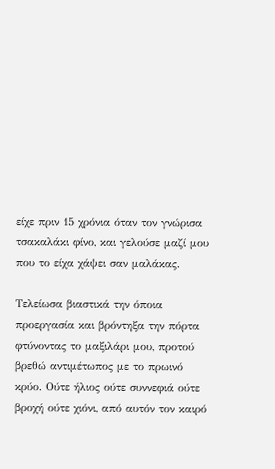είχε πριν 15 χρόνια όταν τον γνώρισα τσακαλάκι φίνο, και γελούσε μαζί μου που το είχα χάψει σαν μαλάκας.

Τελείωσα βιαστικά την όποια προεργασία και βρόντηξα την πόρτα φτύνοντας το μαξιλάρι μου, προτού βρεθώ αντιμέτωπος με το πρωινό κρύο. Ούτε ήλιος ούτε συννεφιά ούτε βροχή ούτε χιόνι, από αυτόν τον καιρό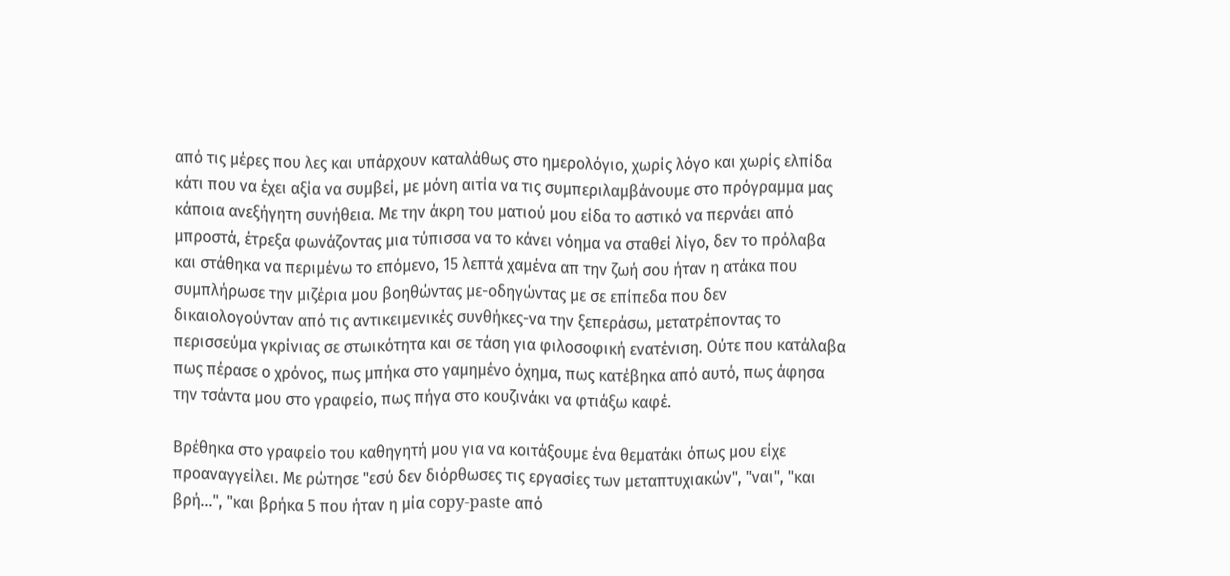από τις μέρες που λες και υπάρχουν καταλάθως στο ημερολόγιο, χωρίς λόγο και χωρίς ελπίδα κάτι που να έχει αξία να συμβεί, με μόνη αιτία να τις συμπεριλαμβάνουμε στο πρόγραμμα μας κάποια ανεξήγητη συνήθεια. Με την άκρη του ματιού μου είδα το αστικό να περνάει από μπροστά, έτρεξα φωνάζοντας μια τύπισσα να το κάνει νόημα να σταθεί λίγο, δεν το πρόλαβα και στάθηκα να περιμένω το επόμενο, 15 λεπτά χαμένα απ την ζωή σου ήταν η ατάκα που συμπλήρωσε την μιζέρια μου βοηθώντας με-οδηγώντας με σε επίπεδα που δεν δικαιολογούνταν από τις αντικειμενικές συνθήκες-να την ξεπεράσω, μετατρέποντας το περισσεύμα γκρίνιας σε στωικότητα και σε τάση για φιλοσοφική ενατένιση. Ούτε που κατάλαβα πως πέρασε ο χρόνος, πως μπήκα στο γαμημένο όχημα, πως κατέβηκα από αυτό, πως άφησα την τσάντα μου στο γραφείο, πως πήγα στο κουζινάκι να φτιάξω καφέ.

Βρέθηκα στο γραφείο του καθηγητή μου για να κοιτάξουμε ένα θεματάκι όπως μου είχε προαναγγείλει. Με ρώτησε "εσύ δεν διόρθωσες τις εργασίες των μεταπτυχιακών", "ναι", "και βρή...", "και βρήκα 5 που ήταν η μία copy-paste από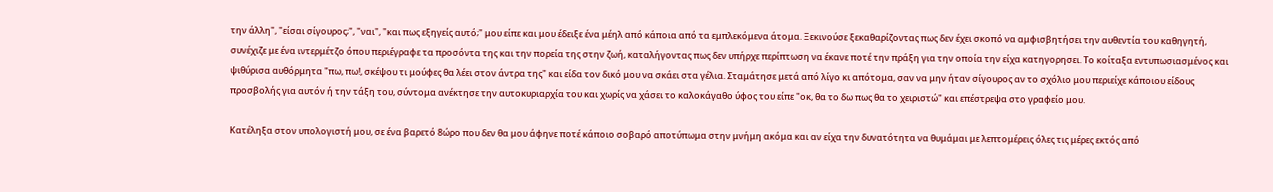την άλλη", "είσαι σίγουρος;", "ναι", "και πως εξηγείς αυτό;" μου είπε και μου έδειξε ένα μέηλ από κάποια από τα εμπλεκόμενα άτομα. Ξεκινούσε ξεκαθαρίζοντας πως δεν έχει σκοπό να αμφισβητήσει την αυθεντία του καθηγητή, συνέχιζε με ένα ιντερμέτζο όπου περιέγραφε τα προσόντα της και την πορεία της στην ζωή, καταλήγοντας πως δεν υπήρχε περίπτωση να έκανε ποτέ την πράξη για την οποία την είχα κατηγορησει. Το κοίταξα εντυπωσιασμένος και ψιθύρισα αυθόρμητα "πω, πω!, σκέψου τι μούφες θα λέει στον άντρα της" και είδα τον δικό μου να σκάει στα γέλια. Σταμάτησε μετά από λίγο κι απότομα, σαν να μην ήταν σίγουρος αν το σχόλιο μου περιείχε κάποιου είδους προσβολής για αυτόν ή την τάξη του, σύντομα ανέκτησε την αυτοκυριαρχία του και χωρίς να χάσει το καλοκάγαθο ύφος του είπε "οκ, θα το δω πως θα το χειριστώ" και επέστρεψα στο γραφείο μου.

Κατέληξα στον υπολογιστή μου, σε ένα βαρετό 8ώρο που δεν θα μου άφηνε ποτέ κάποιο σοβαρό αποτύπωμα στην μνήμη ακόμα και αν είχα την δυνατότητα να θυμάμαι με λεπτομέρεις όλες τις μέρες εκτός από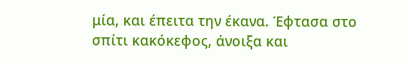μία, και έπειτα την έκανα. Έφτασα στο σπίτι κακόκεφος, άνοιξα και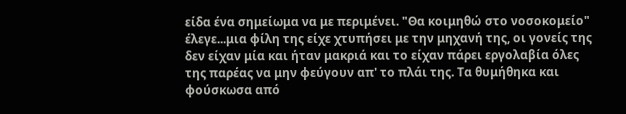είδα ένα σημείωμα να με περιμένει. "Θα κοιμηθώ στο νοσοκομείο" έλεγε...μια φίλη της είχε χτυπήσει με την μηχανή της, οι γονείς της δεν είχαν μία και ήταν μακριά και το είχαν πάρει εργολαβία όλες της παρέας να μην φεύγουν απ' το πλάι της. Τα θυμήθηκα και φούσκωσα από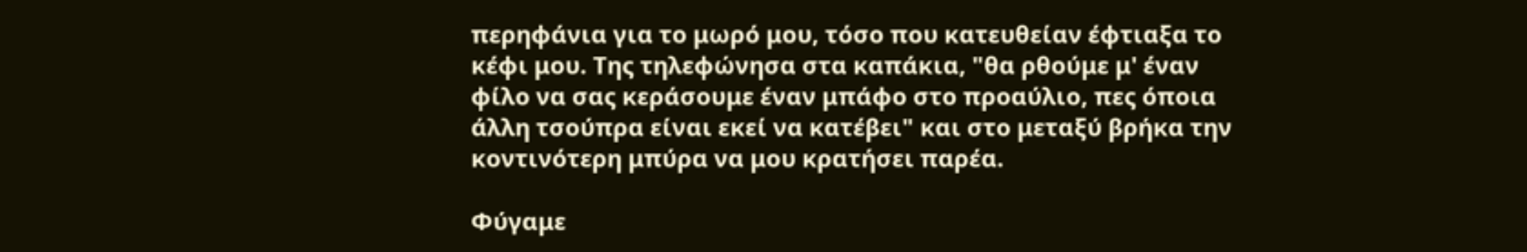περηφάνια για το μωρό μου, τόσο που κατευθείαν έφτιαξα το κέφι μου. Της τηλεφώνησα στα καπάκια, "θα ρθούμε μ' έναν φίλο να σας κεράσουμε έναν μπάφο στο προαύλιο, πες όποια άλλη τσούπρα είναι εκεί να κατέβει" και στο μεταξύ βρήκα την κοντινότερη μπύρα να μου κρατήσει παρέα.

Φύγαμε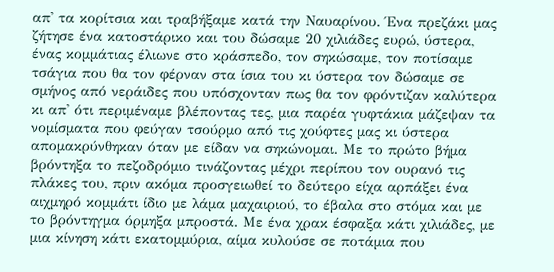απ' τα κορίτσια και τραβήξαμε κατά την Ναυαρίνου. Ένα πρεζάκι μας ζήτησε ένα κατοστάρικο και του δώσαμε 20 χιλιάδες ευρώ, ύστερα, ένας κομμάτιας έλιωνε στο κράσπεδο, τον σηκώσαμε, τον ποτίσαμε τσάγια που θα τον φέρναν στα ίσια του κι ύστερα τον δώσαμε σε σμήνος από νεράιδες που υπόσχονταν πως θα τον φρόντιζαν καλύτερα κι απ' ότι περιμέναμε βλέποντας τες, μια παρέα γυφτάκια μάζεψαν τα νομίσματα που φεύγαν τσούρμο από τις χούφτες μας κι ύστερα απομακρύνθηκαν όταν με είδαν να σηκώνομαι. Με το πρώτο βήμα βρόντηξα το πεζοδρόμιο τινάζοντας μέχρι περίπου τον ουρανό τις πλάκες του, πριν ακόμα προσγειωθεί το δεύτερο είχα αρπάξει ένα αιχμηρό κομμάτι ίδιο με λάμα μαχαιριού, το έβαλα στο στόμα και με το βρόντηγμα όρμηξα μπροστά. Με ένα χρακ έσφαξα κάτι χιλιάδες, με μια κίνηση κάτι εκατομμύρια, αίμα κυλούσε σε ποτάμια που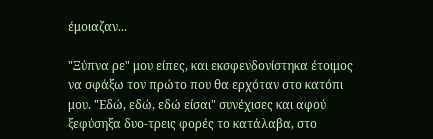έμοιαζαν...

"Ξύπνα ρε" μου είπες, και εκσφενδονίστηκα έτοιμος να σφάξω τον πρώτο που θα ερχόταν στο κατόπι μου. "Εδώ, εδώ, εδώ είσαι" συνέχισες και αφού ξεφύσηξα δυο-τρεις φορές το κατάλαβα, στο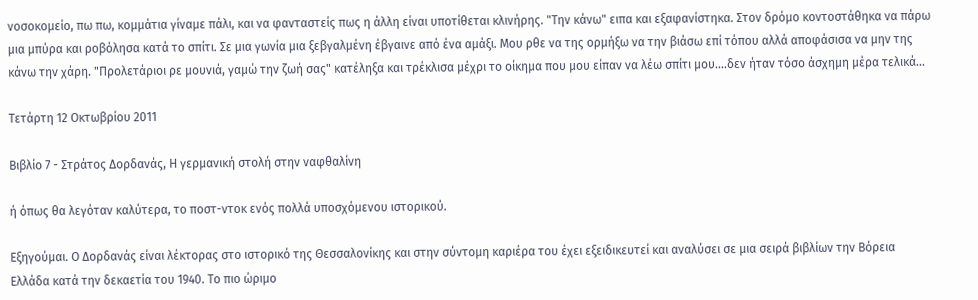νοσοκομείο, πω πω, κομμάτια γίναμε πάλι, και να φανταστείς πως η άλλη είναι υποτίθεται κλινήρης. "Την κάνω" ειπα και εξαφανίστηκα. Στον δρόμο κοντοστάθηκα να πάρω μια μπύρα και ροβόλησα κατά το σπίτι. Σε μια γωνία μια ξεβγαλμένη έβγαινε από ένα αμάξι. Μου ρθε να της ορμήξω να την βιάσω επί τόπου αλλά αποφάσισα να μην της κάνω την χάρη. "Προλετάριοι ρε μουνιά, γαμώ την ζωή σας" κατέληξα και τρέκλισα μέχρι το οίκημα που μου είπαν να λέω σπίτι μου....δεν ήταν τόσο άσχημη μέρα τελικά...

Τετάρτη 12 Οκτωβρίου 2011

Βιβλίο 7 - Στράτος Δορδανάς, Η γερμανική στολή στην ναφθαλίνη

ή όπως θα λεγόταν καλύτερα, το ποστ-ντοκ ενός πολλά υποσχόμενου ιστορικού.

Εξηγούμαι. Ο Δορδανάς είναι λέκτορας στο ιστορικό της Θεσσαλονίκης και στην σύντομη καριέρα του έχει εξειδικευτεί και αναλύσει σε μια σειρά βιβλίων την Βόρεια Ελλάδα κατά την δεκαετία του 1940. Το πιο ώριμο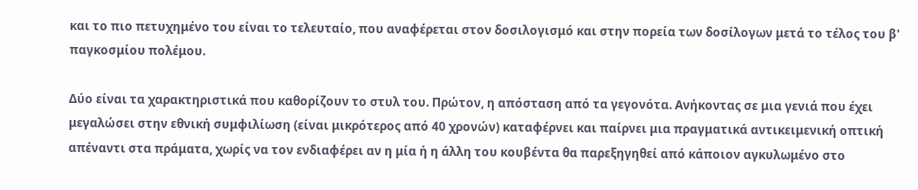και το πιο πετυχημένο του είναι το τελευταίο, που αναφέρεται στον δοσιλογισμό και στην πορεία των δοσίλογων μετά το τέλος του β' παγκοσμίου πολέμου.

Δύο είναι τα χαρακτηριστικά που καθορίζουν το στυλ του. Πρώτον, η απόσταση από τα γεγονότα. Ανήκοντας σε μια γενιά που έχει μεγαλώσει στην εθνική συμφιλίωση (είναι μικρότερος από 40 χρονών) καταφέρνει και παίρνει μια πραγματικά αντικειμενική οπτική απέναντι στα πράματα, χωρίς να τον ενδιαφέρει αν η μία ή η άλλη του κουβέντα θα παρεξηγηθεί από κάποιον αγκυλωμένο στο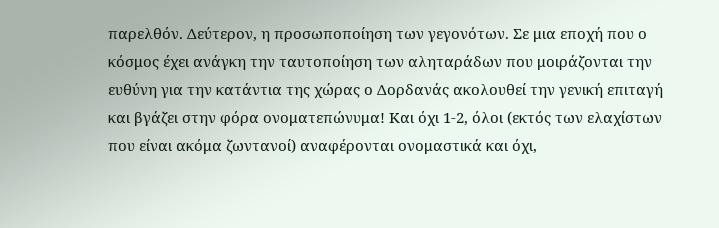παρελθόν. Δεύτερον, η προσωποποίηση των γεγονότων. Σε μια εποχή που ο κόσμος έχει ανάγκη την ταυτοποίηση των αληταράδων που μοιράζονται την ευθύνη για την κατάντια της χώρας ο Δορδανάς ακολουθεί την γενική επιταγή και βγάζει στην φόρα ονοματεπώνυμα! Και όχι 1-2, όλοι (εκτός των ελαχίστων που είναι ακόμα ζωντανοί) αναφέρονται ονομαστικά και όχι,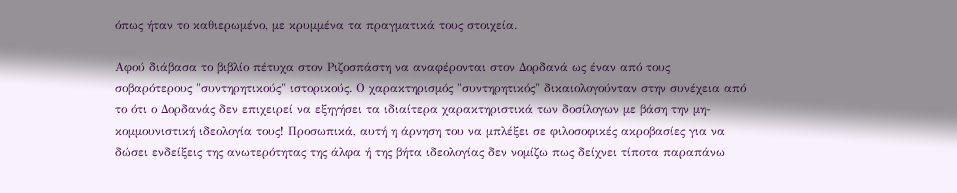όπως ήταν το καθιερωμένο, με κρυμμένα τα πραγματικά τους στοιχεία.

Αφού διάβασα το βιβλίο πέτυχα στον Ριζοσπάστη να αναφέρονται στον Δορδανά ως έναν από τους σοβαρότερους "συντηρητικούς" ιστορικούς. Ο χαρακτηρισμός "συντηρητικός" δικαιολογούνταν στην συνέχεια από το ότι ο Δορδανάς δεν επιχειρεί να εξηγήσει τα ιδιαίτερα χαρακτηριστικά των δοσίλογων με βάση την μη-κομμουνιστική ιδεολογία τους! Προσωπικά, αυτή η άρνηση του να μπλέξει σε φιλοσοφικές ακροβασίες για να δώσει ενδείξεις της ανωτερότητας της άλφα ή της βήτα ιδεολογίας δεν νομίζω πως δείχνει τίποτα παραπάνω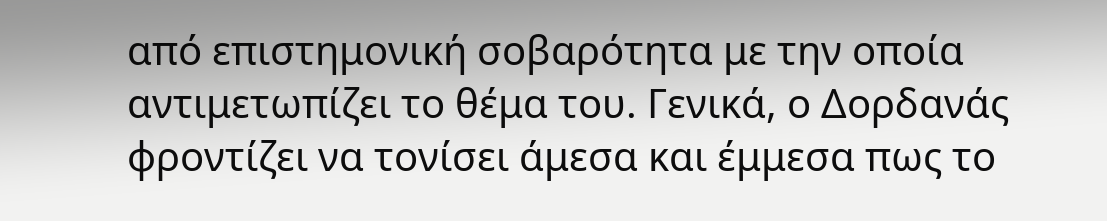από επιστημονική σοβαρότητα με την οποία αντιμετωπίζει το θέμα του. Γενικά, ο Δορδανάς φροντίζει να τονίσει άμεσα και έμμεσα πως το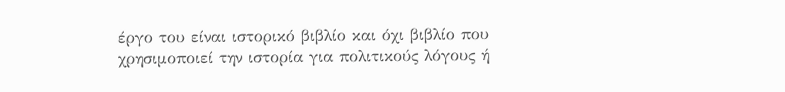έργο του είναι ιστορικό βιβλίο και όχι βιβλίο που χρησιμοποιεί την ιστορία για πολιτικούς λόγους ή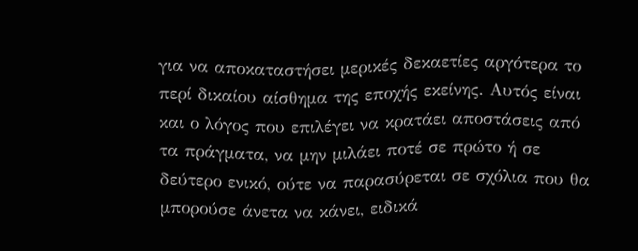για να αποκαταστήσει μερικές δεκαετίες αργότερα το περί δικαίου αίσθημα της εποχής εκείνης. Αυτός είναι και ο λόγος που επιλέγει να κρατάει αποστάσεις από τα πράγματα, να μην μιλάει ποτέ σε πρώτο ή σε δεύτερο ενικό, ούτε να παρασύρεται σε σχόλια που θα μπορούσε άνετα να κάνει, ειδικά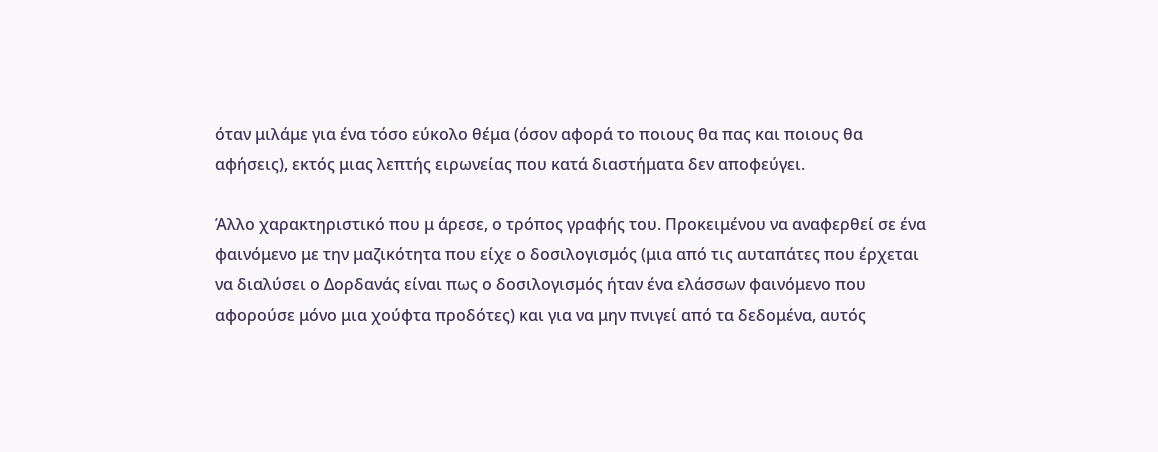όταν μιλάμε για ένα τόσο εύκολο θέμα (όσον αφορά το ποιους θα πας και ποιους θα αφήσεις), εκτός μιας λεπτής ειρωνείας που κατά διαστήματα δεν αποφεύγει.

Άλλο χαρακτηριστικό που μ άρεσε, ο τρόπος γραφής του. Προκειμένου να αναφερθεί σε ένα φαινόμενο με την μαζικότητα που είχε ο δοσιλογισμός (μια από τις αυταπάτες που έρχεται να διαλύσει ο Δορδανάς είναι πως ο δοσιλογισμός ήταν ένα ελάσσων φαινόμενο που αφορούσε μόνο μια χούφτα προδότες) και για να μην πνιγεί από τα δεδομένα, αυτός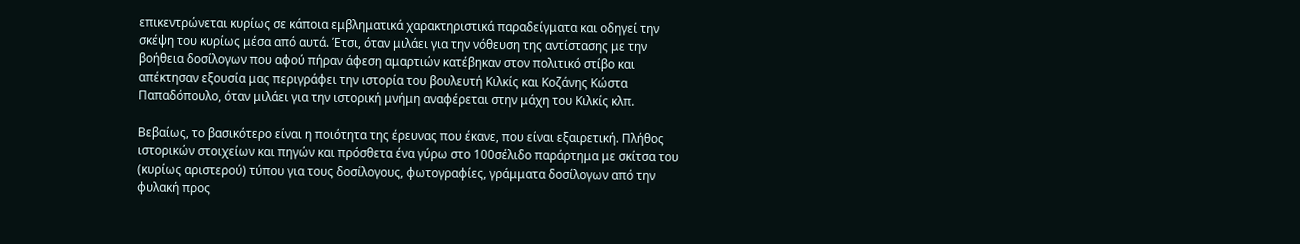επικεντρώνεται κυρίως σε κάποια εμβληματικά χαρακτηριστικά παραδείγματα και οδηγεί την σκέψη του κυρίως μέσα από αυτά. Έτσι, όταν μιλάει για την νόθευση της αντίστασης με την βοήθεια δοσίλογων που αφού πήραν άφεση αμαρτιών κατέβηκαν στον πολιτικό στίβο και απέκτησαν εξουσία μας περιγράφει την ιστορία του βουλευτή Κιλκίς και Κοζάνης Κώστα Παπαδόπουλο, όταν μιλάει για την ιστορική μνήμη αναφέρεται στην μάχη του Κιλκίς κλπ.

Βεβαίως, το βασικότερο είναι η ποιότητα της έρευνας που έκανε, που είναι εξαιρετική. Πλήθος ιστορικών στοιχείων και πηγών και πρόσθετα ένα γύρω στο 100σέλιδο παράρτημα με σκίτσα του (κυρίως αριστερού) τύπου για τους δοσίλογους, φωτογραφίες, γράμματα δοσίλογων από την φυλακή προς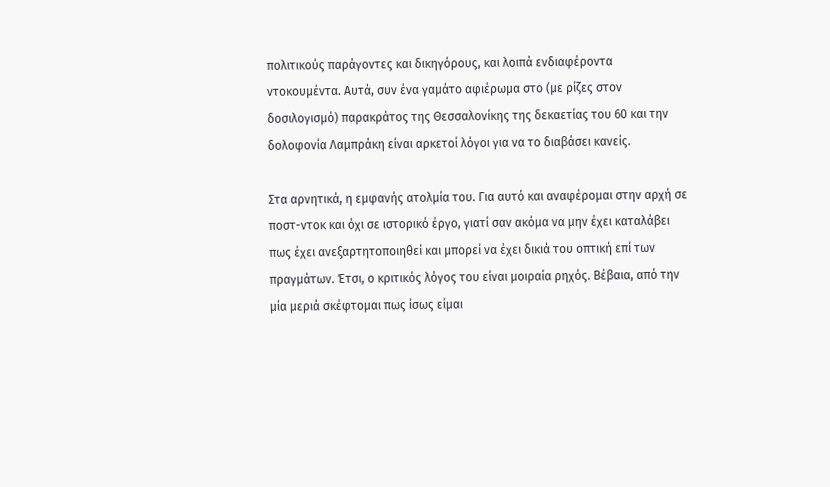πολιτικούς παράγοντες και δικηγόρους, και λοιπά ενδιαφέροντα ντοκουμέντα. Αυτά, συν ένα γαμάτο αφιέρωμα στο (με ρίζες στον δοσιλογισμό) παρακράτος της Θεσσαλονίκης της δεκαετίας του 60 και την δολοφονία Λαμπράκη είναι αρκετοί λόγοι για να το διαβάσει κανείς.

Στα αρνητικά, η εμφανής ατολμία του. Για αυτό και αναφέρομαι στην αρχή σε ποστ-ντοκ και όχι σε ιστορικό έργο, γιατί σαν ακόμα να μην έχει καταλάβει πως έχει ανεξαρτητοποιηθεί και μπορεί να έχει δικιά του οπτική επί των πραγμάτων. Έτσι, ο κριτικός λόγος του είναι μοιραία ρηχός. Βέβαια, από την μία μεριά σκέφτομαι πως ίσως είμαι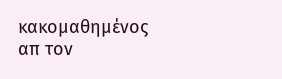κακομαθημένος απ τον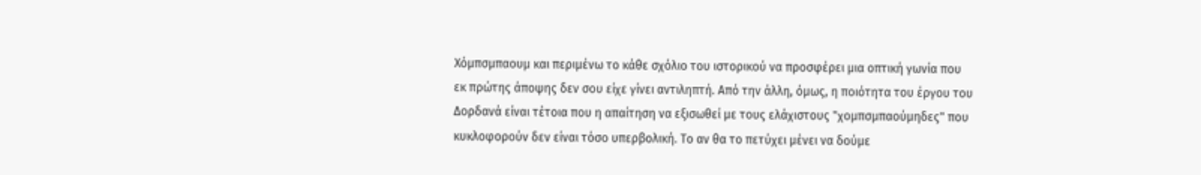Χόμπσμπαουμ και περιμένω το κάθε σχόλιο του ιστορικού να προσφέρει μια οπτική γωνία που εκ πρώτης άποψης δεν σου είχε γίνει αντιληπτή. Από την άλλη, όμως, η ποιότητα του έργου του Δορδανά είναι τέτοια που η απαίτηση να εξισωθεί με τους ελάχιστους "χομπσμπαούμηδες" που κυκλοφορούν δεν είναι τόσο υπερβολική. Το αν θα το πετύχει μένει να δούμε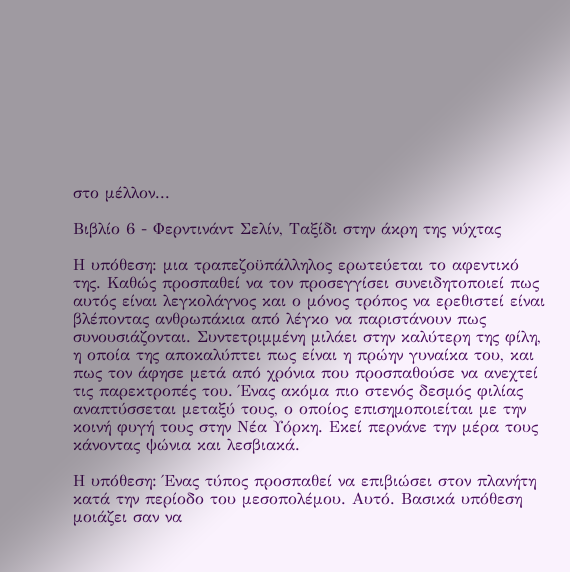στο μέλλον...

Βιβλίο 6 - Φερντινάντ Σελίν, Ταξίδι στην άκρη της νύχτας

Η υπόθεση: μια τραπεζοϋπάλληλος ερωτεύεται το αφεντικό της. Καθώς προσπαθεί να τον προσεγγίσει συνειδητοποιεί πως αυτός είναι λεγκολάγνος και ο μόνος τρόπος να ερεθιστεί είναι βλέποντας ανθρωπάκια από λέγκο να παριστάνουν πως συνουσιάζονται. Συντετριμμένη μιλάει στην καλύτερη της φίλη, η οποία της αποκαλύπτει πως είναι η πρώην γυναίκα του, και πως τον άφησε μετά από χρόνια που προσπαθούσε να ανεχτεί τις παρεκτροπές του. Ένας ακόμα πιο στενός δεσμός φιλίας αναπτύσσεται μεταξύ τους, ο οποίος επισημοποιείται με την κοινή φυγή τους στην Νέα Υόρκη. Εκεί περνάνε την μέρα τους κάνοντας ψώνια και λεσβιακά.

Η υπόθεση: Ένας τύπος προσπαθεί να επιβιώσει στον πλανήτη κατά την περίοδο του μεσοπολέμου. Αυτό. Βασικά υπόθεση μοιάζει σαν να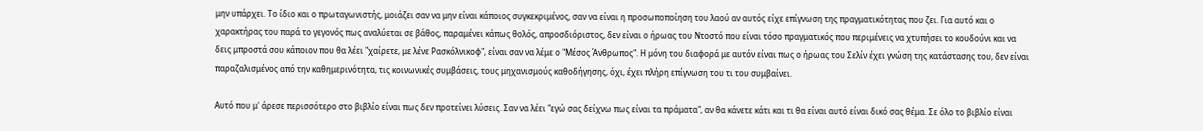μην υπάρχει. Το ίδιο και ο πρωταγωνιστής, μοιάζει σαν να μην είναι κάποιος συγκεκριμένος, σαν να είναι η προσωποποίηση του λαού αν αυτός είχε επίγνωση της πραγματικότητας που ζει. Για αυτό και ο χαρακτήρας του παρά το γεγονός πως αναλύεται σε βάθος, παραμένει κάπως θολός, απροσδιόριστος, δεν είναι ο ήρωας του Ντοστό που είναι τόσο πραγματικός που περιμένεις να χτυπήσει το κουδούνι και να δεις μπροστά σου κάποιον που θα λέει "χαίρετε, με λένε Ρασκόλνικοφ", είναι σαν να λέμε ο "Μέσος Άνθρωπος". Η μόνη του διαφορά με αυτόν είναι πως ο ήρωας του Σελίν έχει γνώση της κατάστασης του, δεν είναι παραζαλισμένος από την καθημερινότητα, τις κοινωνικές συμβάσεις, τους μηχανισμούς καθοδήγησης, όχι, έχει πλήρη επίγνωση του τι του συμβαίνει.

Αυτό που μ' άρεσε περισσότερο στο βιβλίο είναι πως δεν προτείνει λύσεις. Σαν να λέει "εγώ σας δείχνω πως είναι τα πράματα", αν θα κάνετε κάτι και τι θα είναι αυτό είναι δικό σας θέμα. Σε όλο το βιβλίο είναι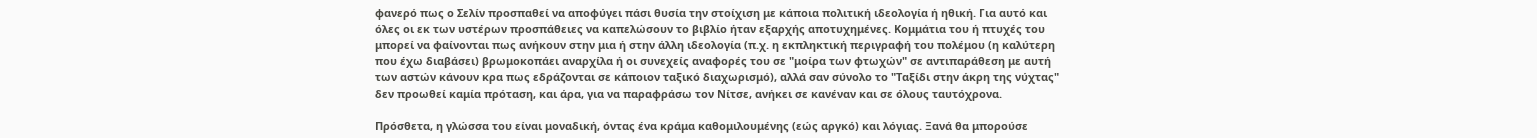φανερό πως ο Σελίν προσπαθεί να αποφύγει πάσι θυσία την στοίχιση με κάποια πολιτική ιδεολογία ή ηθική. Για αυτό και όλες οι εκ των υστέρων προσπάθειες να καπελώσουν το βιβλίο ήταν εξαρχής αποτυχημένες. Κομμάτια του ή πτυχές του μπορεί να φαίνονται πως ανήκουν στην μια ή στην άλλη ιδεολογία (π.χ. η εκπληκτική περιγραφή του πολέμου (η καλύτερη που έχω διαβάσει) βρωμοκοπάει αναρχίλα ή οι συνεχείς αναφορές του σε "μοίρα των φτωχών" σε αντιπαράθεση με αυτή των αστών κάνουν κρα πως εδράζονται σε κάποιον ταξικό διαχωρισμό), αλλά σαν σύνολο το "Ταξίδι στην άκρη της νύχτας" δεν προωθεί καμία πρόταση, και άρα, για να παραφράσω τον Νίτσε, ανήκει σε κανέναν και σε όλους ταυτόχρονα.

Πρόσθετα, η γλώσσα του είναι μοναδική, όντας ένα κράμα καθομιλουμένης (εώς αργκό) και λόγιας. Ξανά θα μπορούσε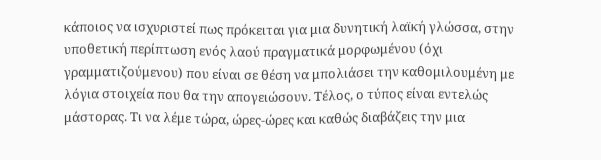κάποιος να ισχυριστεί πως πρόκειται για μια δυνητική λαϊκή γλώσσα, στην υποθετική περίπτωση ενός λαού πραγματικά μορφωμένου (όχι γραμματιζούμενου) που είναι σε θέση να μπολιάσει την καθομιλουμένη με λόγια στοιχεία που θα την απογειώσουν. Τέλος, ο τύπος είναι εντελώς μάστορας. Τι να λέμε τώρα, ώρες-ώρες και καθώς διαβάζεις την μια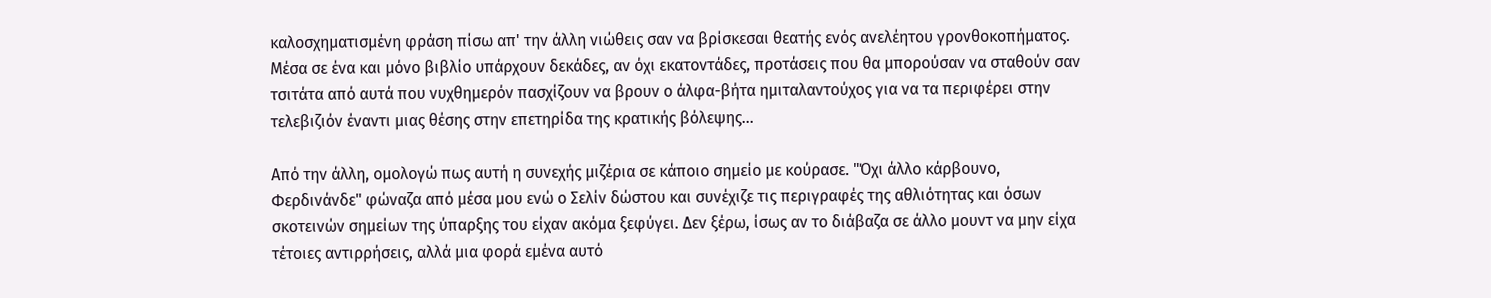καλοσχηματισμένη φράση πίσω απ' την άλλη νιώθεις σαν να βρίσκεσαι θεατής ενός ανελέητου γρονθοκοπήματος. Μέσα σε ένα και μόνο βιβλίο υπάρχουν δεκάδες, αν όχι εκατοντάδες, προτάσεις που θα μπορούσαν να σταθούν σαν τσιτάτα από αυτά που νυχθημερόν πασχίζουν να βρουν ο άλφα-βήτα ημιταλαντούχος για να τα περιφέρει στην τελεβιζιόν έναντι μιας θέσης στην επετηρίδα της κρατικής βόλεψης...

Από την άλλη, ομολογώ πως αυτή η συνεχής μιζέρια σε κάποιο σημείο με κούρασε. "Όχι άλλο κάρβουνο, Φερδινάνδε" φώναζα από μέσα μου ενώ ο Σελίν δώστου και συνέχιζε τις περιγραφές της αθλιότητας και όσων σκοτεινών σημείων της ύπαρξης του είχαν ακόμα ξεφύγει. Δεν ξέρω, ίσως αν το διάβαζα σε άλλο μουντ να μην είχα τέτοιες αντιρρήσεις, αλλά μια φορά εμένα αυτό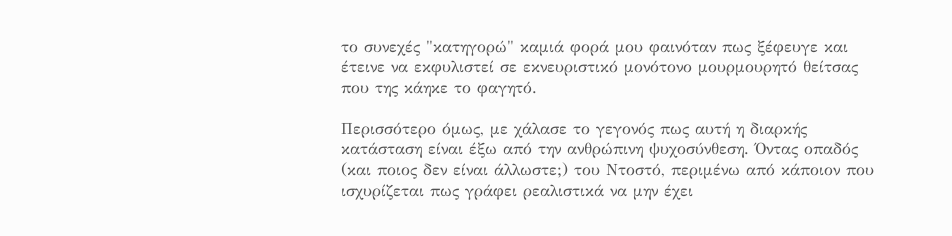το συνεχές "κατηγορώ" καμιά φορά μου φαινόταν πως ξέφευγε και έτεινε να εκφυλιστεί σε εκνευριστικό μονότονο μουρμουρητό θείτσας που της κάηκε το φαγητό.

Περισσότερο όμως, με χάλασε το γεγονός πως αυτή η διαρκής κατάσταση είναι έξω από την ανθρώπινη ψυχοσύνθεση. Όντας οπαδός (και ποιος δεν είναι άλλωστε;) του Ντοστό, περιμένω από κάποιον που ισχυρίζεται πως γράφει ρεαλιστικά να μην έχει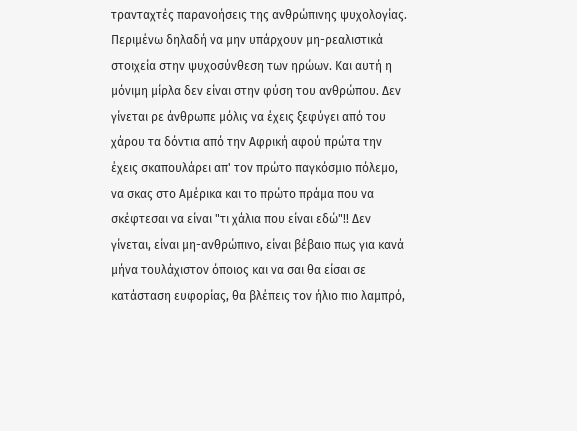τρανταχτές παρανοήσεις της ανθρώπινης ψυχολογίας. Περιμένω δηλαδή να μην υπάρχουν μη-ρεαλιστικά στοιχεία στην ψυχοσύνθεση των ηρώων. Και αυτή η μόνιμη μίρλα δεν είναι στην φύση του ανθρώπου. Δεν γίνεται ρε άνθρωπε μόλις να έχεις ξεφύγει από του χάρου τα δόντια από την Αφρική αφού πρώτα την έχεις σκαπουλάρει απ' τον πρώτο παγκόσμιο πόλεμο, να σκας στο Αμέρικα και το πρώτο πράμα που να σκέφτεσαι να είναι "τι χάλια που είναι εδώ"!! Δεν γίνεται, είναι μη-ανθρώπινο, είναι βέβαιο πως για κανά μήνα τουλάχιστον όποιος και να σαι θα είσαι σε κατάσταση ευφορίας, θα βλέπεις τον ήλιο πιο λαμπρό,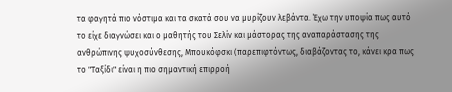τα φαγητά πιο νόστιμα και τα σκατά σου να μυρίζουν λεβάντα. Έχω την υποψία πως αυτό το είχε διαγνώσει και ο μαθητής του Σελίν και μάστορας της αναπαράστασης της ανθρώπινης ψυχοσύνθεσης, Μπουκόφσκι (παρεπιφτόντως, διαβάζοντας το, κάνει κρα πως το "Ταξίδι" είναι η πιο σημαντική επιρροή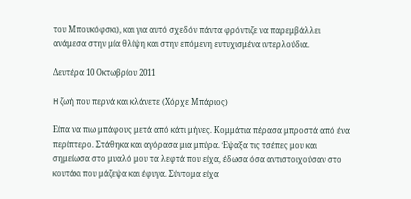του Μπουκόφσκι), και για αυτό σχεδόν πάντα φρόντιζε να παρεμβάλλει ανάμεσα στην μία θλίψη και στην επόμενη ευτυχισμένα ιντερλούδια.

Δευτέρα 10 Οκτωβρίου 2011

H ζωή που περνά και κλάνετε (Χόρχε Μπάριος)

Είπα να πιω μπάφους μετά από κάτι μήνες. Κομμάτια πέρασα μπροστά από ένα περίπτερο. Στάθηκα και αγόρασα μια μπύρα. Έψαξα τις τσέπες μου και σημείωσα στο μυαλό μου τα λεφτά που είχα, έδωσα όσα αντιστοιχούσαν στο κουτάκι που μάζεψα και έφυγα. Σύντομα είχα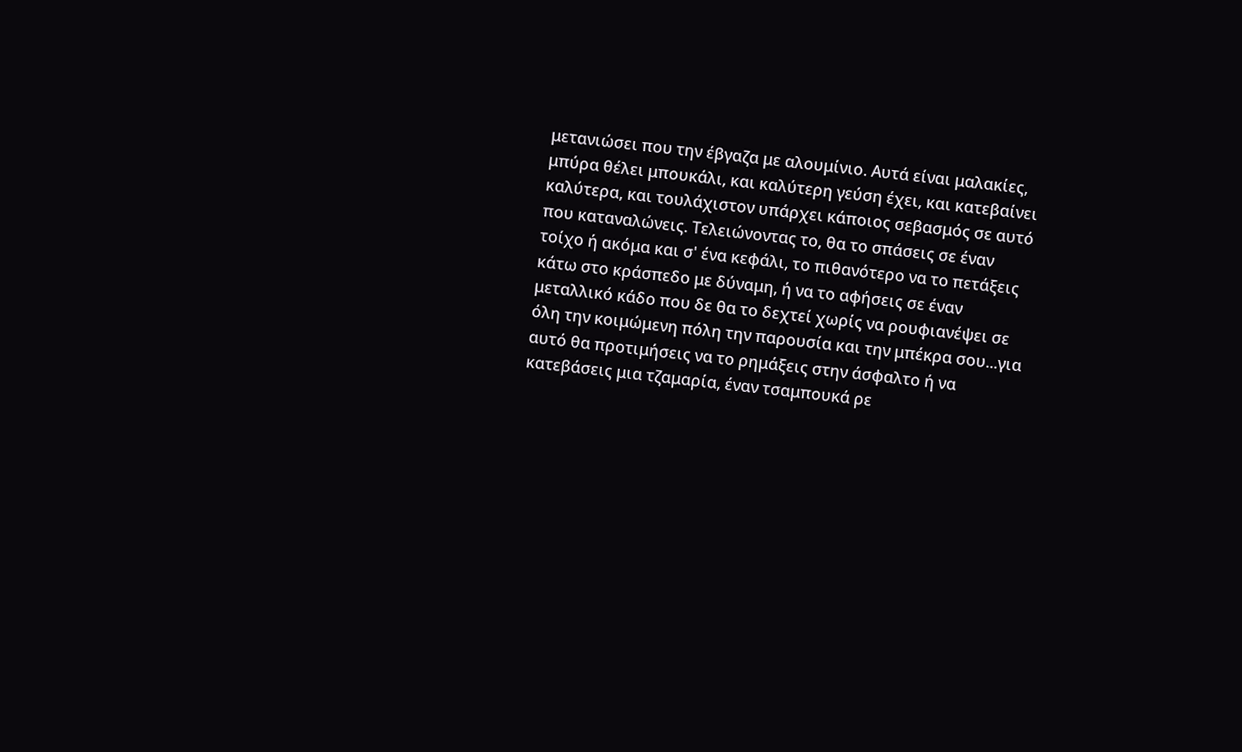μετανιώσει που την έβγαζα με αλουμίνιο. Αυτά είναι μαλακίες, μπύρα θέλει μπουκάλι, και καλύτερη γεύση έχει, και κατεβαίνει καλύτερα, και τουλάχιστον υπάρχει κάποιος σεβασμός σε αυτό που καταναλώνεις. Τελειώνοντας το, θα το σπάσεις σε έναν τοίχο ή ακόμα και σ' ένα κεφάλι, το πιθανότερο να το πετάξεις κάτω στο κράσπεδο με δύναμη, ή να το αφήσεις σε έναν μεταλλικό κάδο που δε θα το δεχτεί χωρίς να ρουφιανέψει σε όλη την κοιμώμενη πόλη την παρουσία και την μπέκρα σου...για αυτό θα προτιμήσεις να το ρημάξεις στην άσφαλτο ή να κατεβάσεις μια τζαμαρία, έναν τσαμπουκά ρε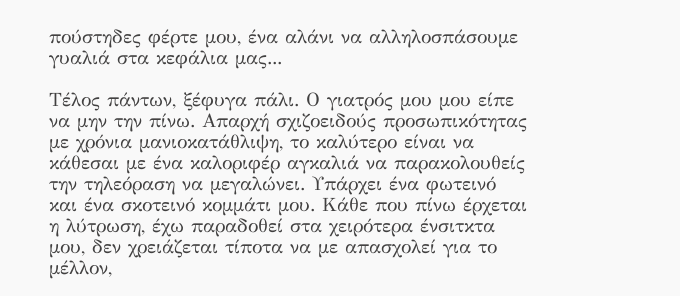πούστηδες φέρτε μου, ένα αλάνι να αλληλοσπάσουμε γυαλιά στα κεφάλια μας...

Τέλος πάντων, ξέφυγα πάλι. Ο γιατρός μου μου είπε να μην την πίνω. Απαρχή σχιζοειδούς προσωπικότητας με χρόνια μανιοκατάθλιψη, το καλύτερο είναι να κάθεσαι με ένα καλοριφέρ αγκαλιά να παρακολουθείς την τηλεόραση να μεγαλώνει. Υπάρχει ένα φωτεινό και ένα σκοτεινό κομμάτι μου. Κάθε που πίνω έρχεται η λύτρωση, έχω παραδοθεί στα χειρότερα ένσιτκτα μου, δεν χρειάζεται τίποτα να με απασχολεί για το μέλλον,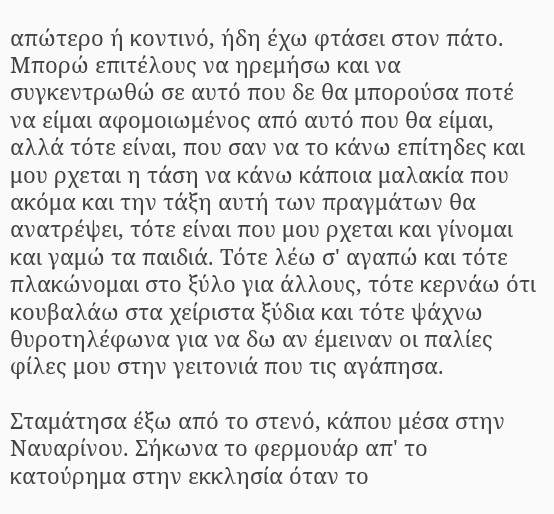απώτερο ή κοντινό, ήδη έχω φτάσει στον πάτο. Μπορώ επιτέλους να ηρεμήσω και να συγκεντρωθώ σε αυτό που δε θα μπορούσα ποτέ να είμαι αφομοιωμένος από αυτό που θα είμαι, αλλά τότε είναι, που σαν να το κάνω επίτηδες και μου ρχεται η τάση να κάνω κάποια μαλακία που ακόμα και την τάξη αυτή των πραγμάτων θα ανατρέψει, τότε είναι που μου ρχεται και γίνομαι και γαμώ τα παιδιά. Τότε λέω σ' αγαπώ και τότε πλακώνομαι στο ξύλο για άλλους, τότε κερνάω ότι κουβαλάω στα χείριστα ξύδια και τότε ψάχνω θυροτηλέφωνα για να δω αν έμειναν οι παλίες φίλες μου στην γειτονιά που τις αγάπησα.

Σταμάτησα έξω από το στενό, κάπου μέσα στην Ναυαρίνου. Σήκωνα το φερμουάρ απ' το κατούρημα στην εκκλησία όταν το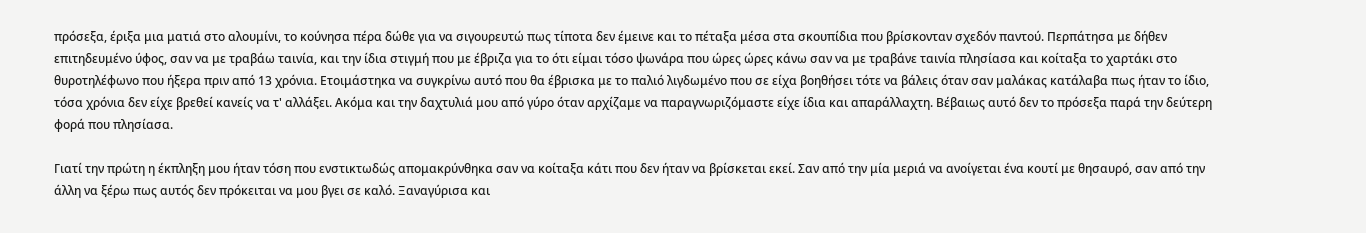πρόσεξα, έριξα μια ματιά στο αλουμίνι, το κούνησα πέρα δώθε για να σιγουρευτώ πως τίποτα δεν έμεινε και το πέταξα μέσα στα σκουπίδια που βρίσκονταν σχεδόν παντού. Περπάτησα με δήθεν επιτηδευμένο ύφος, σαν να με τραβάω ταινία, και την ίδια στιγμή που με έβριζα για το ότι είμαι τόσο ψωνάρα που ώρες ώρες κάνω σαν να με τραβάνε ταινία πλησίασα και κοίταξα το χαρτάκι στο θυροτηλέφωνο που ήξερα πριν από 13 χρόνια. Ετοιμάστηκα να συγκρίνω αυτό που θα έβρισκα με το παλιό λιγδωμένο που σε είχα βοηθήσει τότε να βάλεις όταν σαν μαλάκας κατάλαβα πως ήταν το ίδιο, τόσα χρόνια δεν είχε βρεθεί κανείς να τ' αλλάξει. Ακόμα και την δαχτυλιά μου από γύρο όταν αρχίζαμε να παραγνωριζόμαστε είχε ίδια και απαράλλαχτη. Βέβαιως αυτό δεν το πρόσεξα παρά την δεύτερη φορά που πλησίασα.

Γιατί την πρώτη η έκπληξη μου ήταν τόση που ενστικτωδώς απομακρύνθηκα σαν να κοίταξα κάτι που δεν ήταν να βρίσκεται εκεί. Σαν από την μία μεριά να ανοίγεται ένα κουτί με θησαυρό, σαν από την άλλη να ξέρω πως αυτός δεν πρόκειται να μου βγει σε καλό. Ξαναγύρισα και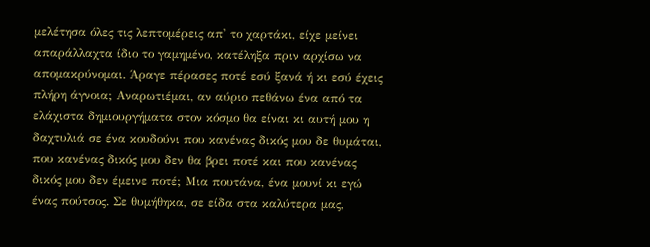μελέτησα όλες τις λεπτομέρεις απ' το χαρτάκι, είχε μείνει απαράλλαχτα ίδιο το γαμημένο, κατέληξα πριν αρχίσω να απομακρύνομαι. Άραγε πέρασες ποτέ εσύ ξανά ή κι εσύ έχεις πλήρη άγνοια; Αναρωτιέμαι, αν αύριο πεθάνω ένα από τα ελάχιστα δημιουργήματα στον κόσμο θα είναι κι αυτή μου η δαχτυλιά σε ένα κουδούνι που κανένας δικός μου δε θυμάται, που κανένας δικός μου δεν θα βρει ποτέ και που κανένας δικός μου δεν έμεινε ποτέ; Μια πουτάνα, ένα μουνί κι εγώ ένας πούτσος. Σε θυμήθηκα, σε είδα στα καλύτερα μας,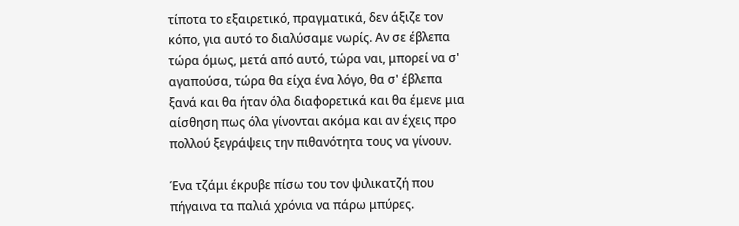τίποτα το εξαιρετικό, πραγματικά, δεν άξιζε τον κόπο, για αυτό το διαλύσαμε νωρίς. Αν σε έβλεπα τώρα όμως, μετά από αυτό, τώρα ναι, μπορεί να σ' αγαπούσα, τώρα θα είχα ένα λόγο, θα σ' έβλεπα ξανά και θα ήταν όλα διαφορετικά και θα έμενε μια αίσθηση πως όλα γίνονται ακόμα και αν έχεις προ πολλού ξεγράψεις την πιθανότητα τους να γίνουν.

Ένα τζάμι έκρυβε πίσω του τον ψιλικατζή που πήγαινα τα παλιά χρόνια να πάρω μπύρες.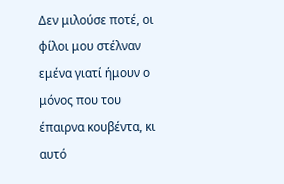Δεν μιλούσε ποτέ, οι φίλοι μου στέλναν εμένα γιατί ήμουν ο μόνος που του έπαιρνα κουβέντα, κι αυτό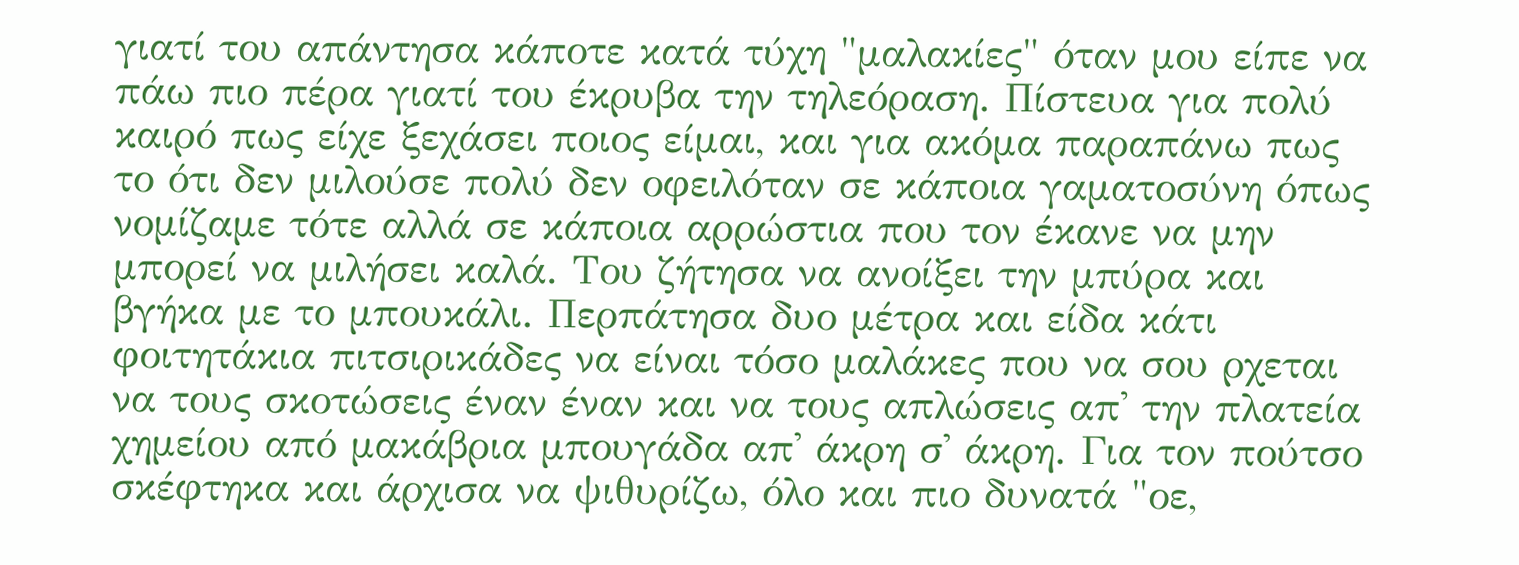γιατί του απάντησα κάποτε κατά τύχη "μαλακίες" όταν μου είπε να πάω πιο πέρα γιατί του έκρυβα την τηλεόραση. Πίστευα για πολύ καιρό πως είχε ξεχάσει ποιος είμαι, και για ακόμα παραπάνω πως το ότι δεν μιλούσε πολύ δεν οφειλόταν σε κάποια γαματοσύνη όπως νομίζαμε τότε αλλά σε κάποια αρρώστια που τον έκανε να μην μπορεί να μιλήσει καλά. Του ζήτησα να ανοίξει την μπύρα και βγήκα με το μπουκάλι. Περπάτησα δυο μέτρα και είδα κάτι φοιτητάκια πιτσιρικάδες να είναι τόσο μαλάκες που να σου ρχεται να τους σκοτώσεις έναν έναν και να τους απλώσεις απ' την πλατεία χημείου από μακάβρια μπουγάδα απ' άκρη σ' άκρη. Για τον πούτσο σκέφτηκα και άρχισα να ψιθυρίζω, όλο και πιο δυνατά "οε,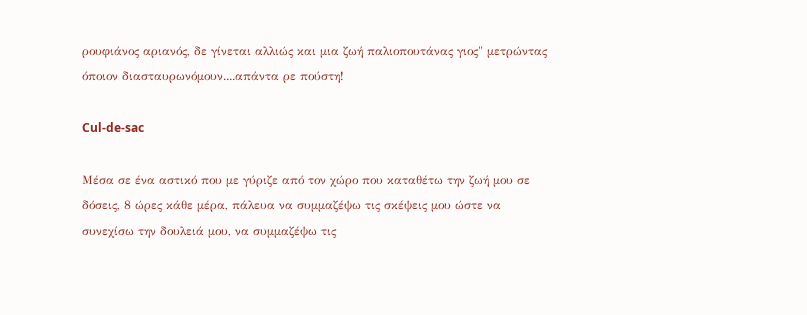ρουφιάνος αριανός, δε γίνεται αλλιώς και μια ζωή παλιοπουτάνας γιος" μετρώντας όποιον διασταυρωνόμουν....απάντα ρε πούστη!

Cul-de-sac

Μέσα σε ένα αστικό που με γύριζε από τον χώρο που καταθέτω την ζωή μου σε δόσεις, 8 ώρες κάθε μέρα, πάλευα να συμμαζέψω τις σκέψεις μου ώστε να συνεχίσω την δουλειά μου, να συμμαζέψω τις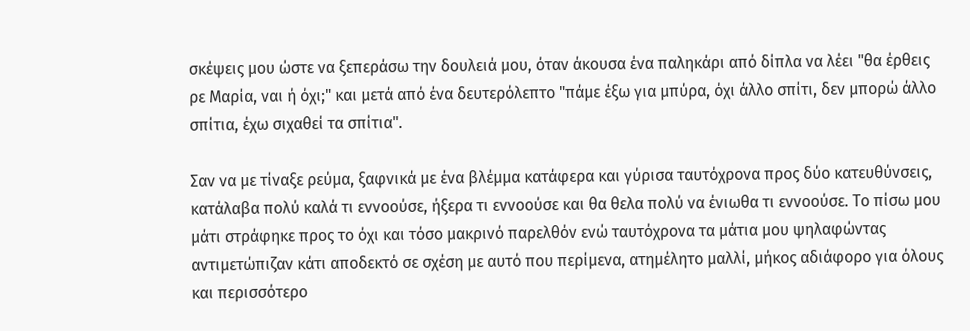σκέψεις μου ώστε να ξεπεράσω την δουλειά μου, όταν άκουσα ένα παληκάρι από δίπλα να λέει "θα έρθεις ρε Μαρία, ναι ή όχι;" και μετά από ένα δευτερόλεπτο "πάμε έξω για μπύρα, όχι άλλο σπίτι, δεν μπορώ άλλο σπίτια, έχω σιχαθεί τα σπίτια".

Σαν να με τίναξε ρεύμα, ξαφνικά με ένα βλέμμα κατάφερα και γύρισα ταυτόχρονα προς δύο κατευθύνσεις, κατάλαβα πολύ καλά τι εννοούσε, ήξερα τι εννοούσε και θα θελα πολύ να ένιωθα τι εννοούσε. Το πίσω μου μάτι στράφηκε προς το όχι και τόσο μακρινό παρελθόν ενώ ταυτόχρονα τα μάτια μου ψηλαφώντας αντιμετώπιζαν κάτι αποδεκτό σε σχέση με αυτό που περίμενα, ατημέλητο μαλλί, μήκος αδιάφορο για όλους και περισσότερο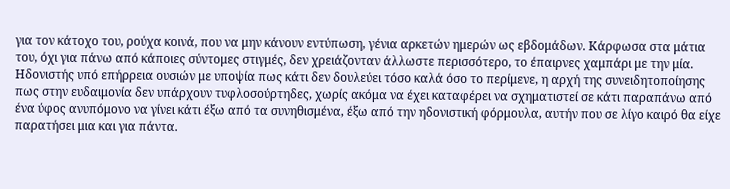για τον κάτοχο του, ρούχα κοινά, που να μην κάνουν εντύπωση, γένια αρκετών ημερών ως εβδομάδων. Κάρφωσα στα μάτια του, όχι για πάνω από κάποιες σύντομες στιγμές, δεν χρειάζονταν άλλωστε περισσότερο, το έπαιρνες χαμπάρι με την μία. Ηδονιστής υπό επήρρεια ουσιών με υποψία πως κάτι δεν δουλεύει τόσο καλά όσο το περίμενε, η αρχή της συνειδητοποίησης πως στην ευδαιμονία δεν υπάρχουν τυφλοσούρτηδες, χωρίς ακόμα να έχει καταφέρει να σχηματιστεί σε κάτι παραπάνω από ένα ύφος ανυπόμονο να γίνει κάτι έξω από τα συνηθισμένα, έξω από την ηδονιστική φόρμουλα, αυτήν που σε λίγο καιρό θα είχε παρατήσει μια και για πάντα.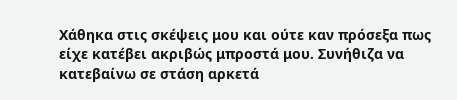Χάθηκα στις σκέψεις μου και ούτε καν πρόσεξα πως είχε κατέβει ακριβώς μπροστά μου. Συνήθιζα να κατεβαίνω σε στάση αρκετά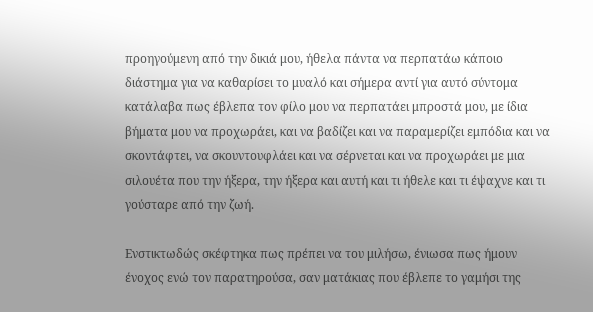προηγούμενη από την δικιά μου, ήθελα πάντα να περπατάω κάποιο διάστημα για να καθαρίσει το μυαλό και σήμερα αντί για αυτό σύντομα κατάλαβα πως έβλεπα τον φίλο μου να περπατάει μπροστά μου, με ίδια βήματα μου να προχωράει, και να βαδίζει και να παραμερίζει εμπόδια και να σκοντάφτει, να σκουντουφλάει και να σέρνεται και να προχωράει με μια σιλουέτα που την ήξερα, την ήξερα και αυτή και τι ήθελε και τι έψαχνε και τι γούσταρε από την ζωή.

Ενστικτωδώς σκέφτηκα πως πρέπει να του μιλήσω, ένιωσα πως ήμουν ένοχος ενώ τον παρατηρούσα, σαν ματάκιας που έβλεπε το γαμήσι της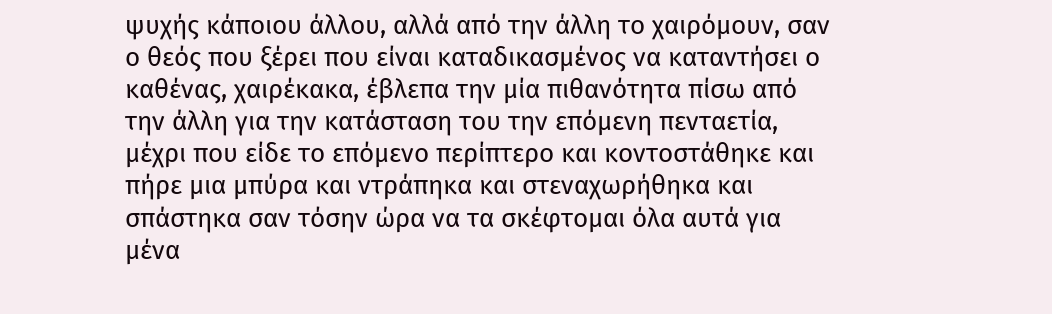ψυχής κάποιου άλλου, αλλά από την άλλη το χαιρόμουν, σαν ο θεός που ξέρει που είναι καταδικασμένος να καταντήσει ο καθένας, χαιρέκακα, έβλεπα την μία πιθανότητα πίσω από την άλλη για την κατάσταση του την επόμενη πενταετία, μέχρι που είδε το επόμενο περίπτερο και κοντοστάθηκε και πήρε μια μπύρα και ντράπηκα και στεναχωρήθηκα και σπάστηκα σαν τόσην ώρα να τα σκέφτομαι όλα αυτά για μένα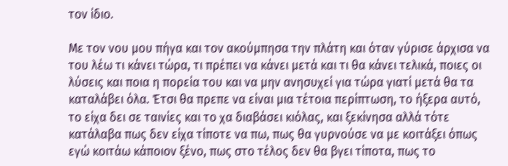τον ίδιο.

Με τον νου μου πήγα και τον ακούμπησα την πλάτη και όταν γύρισε άρχισα να του λέω τι κάνει τώρα, τι πρέπει να κάνει μετά και τι θα κάνει τελικά, ποιες οι λύσεις και ποια η πορεία του και να μην ανησυχεί για τώρα γιατί μετά θα τα καταλάβει όλα. Έτσι θα πρεπε να είναι μια τέτοια περίπτωση, το ήξερα αυτό, το είχα δει σε ταινίες και το χα διαβάσει κιόλας, και ξεκίνησα αλλά τότε κατάλαβα πως δεν είχα τίποτε να πω, πως θα γυρνούσε να με κοιτάξει όπως εγώ κοιτάω κάποιον ξένο, πως στο τέλος δεν θα βγει τίποτα, πως το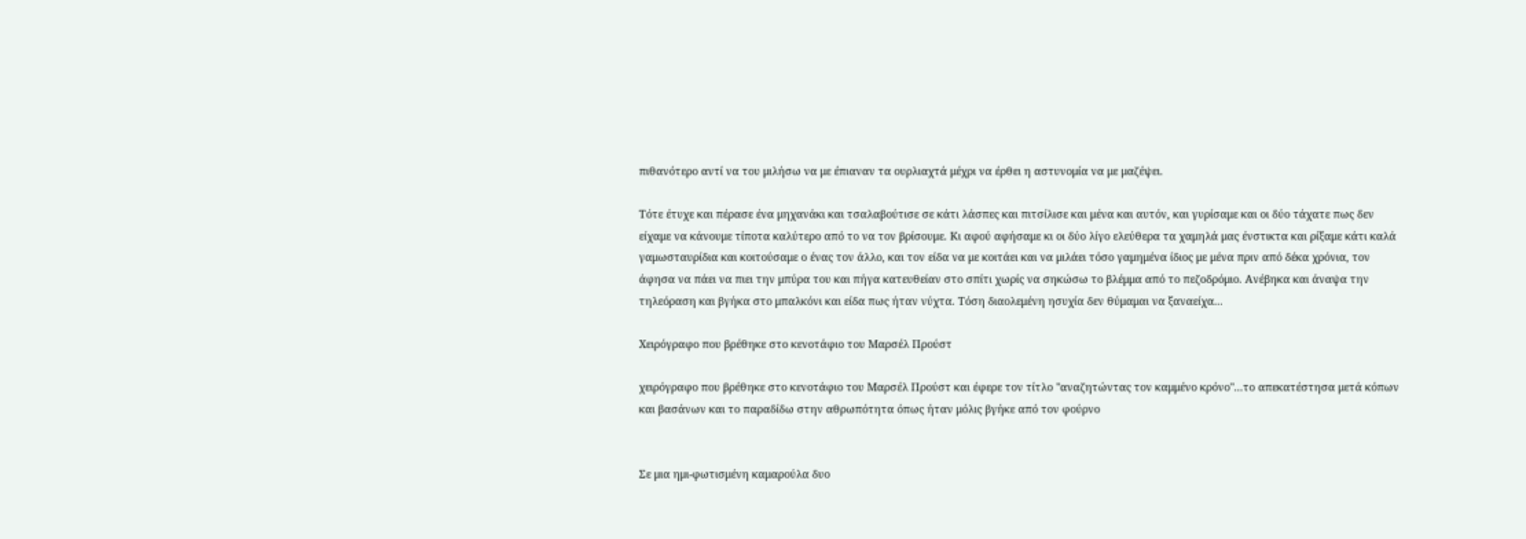πιθανότερο αντί να του μιλήσω να με έπιαναν τα ουρλιαχτά μέχρι να έρθει η αστυνομία να με μαζέψει.

Τότε έτυχε και πέρασε ένα μηχανάκι και τσαλαβούτισε σε κάτι λάσπες και πιτσίλισε και μένα και αυτόν, και γυρίσαμε και οι δύο τάχατε πως δεν είχαμε να κάνουμε τίποτα καλύτερο από το να τον βρίσουμε. Κι αφού αφήσαμε κι οι δύο λίγο ελεύθερα τα χαμηλά μας ένστικτα και ρίξαμε κάτι καλά γαμωσταυρίδια και κοιτούσαμε ο ένας τον άλλο, και τον είδα να με κοιτάει και να μιλάει τόσο γαμημένα ίδιος με μένα πριν από δέκα χρόνια, τον άφησα να πάει να πιει την μπύρα του και πήγα κατευθείαν στο σπίτι χωρίς να σηκώσω το βλέμμα από το πεζοδρόμιο. Ανέβηκα και άναψα την τηλεόραση και βγήκα στο μπαλκόνι και είδα πως ήταν νύχτα. Τόση διαολεμένη ησυχία δεν θύμαμαι να ξαναείχα...

Χειρόγραφο που βρέθηκε στο κενοτάφιο του Μαρσέλ Προύστ

χειρόγραφο που βρέθηκε στο κενοτάφιο του Μαρσέλ Προύστ και έφερε τον τίτλο "αναζητώντας τον καμμένο κρόνο"...το απεκατέστησα μετά κόπων και βασάνων και το παραδίδω στην αθρωπότητα όπως ήταν μόλις βγήκε από τον φούρνο


Σε μια ημι-φωτισμένη καμαρούλα δυο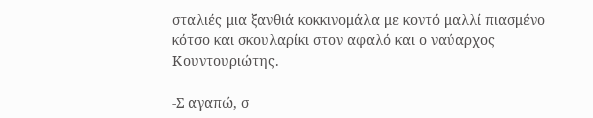σταλιές μια ξανθιά κοκκινομάλα με κοντό μαλλί πιασμένο κότσο και σκουλαρίκι στον αφαλό και ο ναύαρχος Κουντουριώτης.

-Σ αγαπώ, σ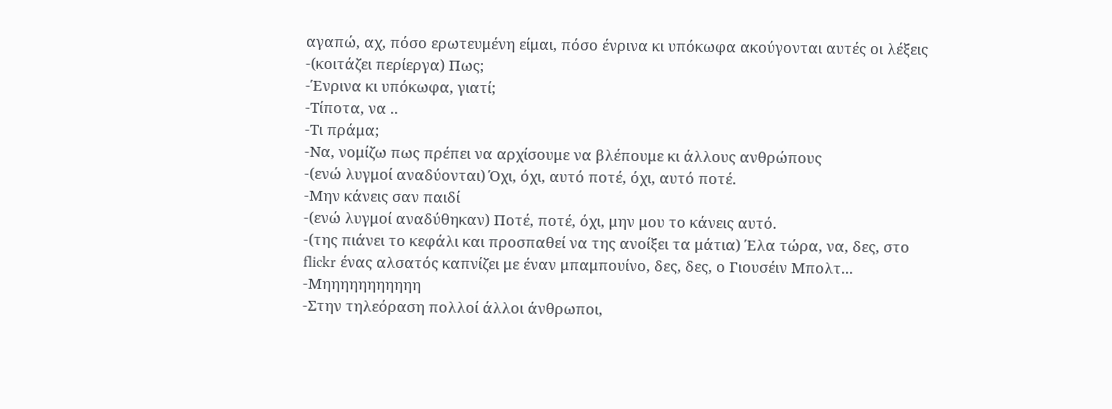αγαπώ, αχ, πόσο ερωτευμένη είμαι, πόσο ένρινα κι υπόκωφα ακούγονται αυτές οι λέξεις
-(κοιτάζει περίεργα) Πως;
-Ένρινα κι υπόκωφα, γιατί;
-Τίποτα, να ..
-Τι πράμα;
-Να, νομίζω πως πρέπει να αρχίσουμε να βλέπουμε κι άλλους ανθρώπους
-(ενώ λυγμοί αναδύονται) Όχι, όχι, αυτό ποτέ, όχι, αυτό ποτέ.
-Μην κάνεις σαν παιδί
-(ενώ λυγμοί αναδύθηκαν) Ποτέ, ποτέ, όχι, μην μου το κάνεις αυτό.
-(της πιάνει το κεφάλι και προσπαθεί να της ανοίξει τα μάτια) Έλα τώρα, να, δες, στο flickr ένας αλσατός καπνίζει με έναν μπαμπουίνο, δες, δες, ο Γιουσέιν Μπολτ...
-Μηηηηηηηηηηη
-Στην τηλεόραση πολλοί άλλοι άνθρωποι,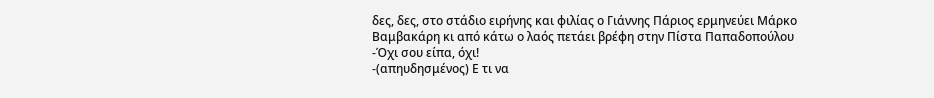δες, δες, στο στάδιο ειρήνης και φιλίας ο Γιάννης Πάριος ερμηνεύει Μάρκο Βαμβακάρη κι από κάτω ο λαός πετάει βρέφη στην Πίστα Παπαδοπούλου
-Όχι σου είπα, όχι!
-(απηυδησμένος) Ε τι να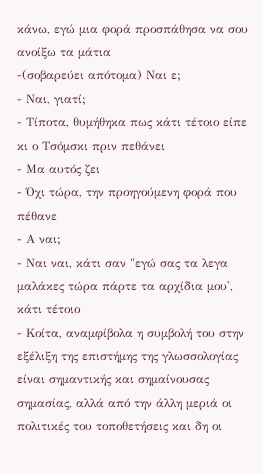κάνω, εγώ μια φορά προσπάθησα να σου ανοίξω τα μάτια
-(σοβαρεύει απότομα) Ναι ε;
- Ναι, γιατί;
- Τίποτα, θυμήθηκα πως κάτι τέτοιο είπε κι ο Τσόμσκι πριν πεθάνει
- Μα αυτός ζει
- Όχι τώρα, την προηγούμενη φορά που πέθανε
- Α ναι;
- Ναι ναι, κάτι σαν "εγώ σας τα λεγα μαλάκες τώρα πάρτε τα αρχίδια μου', κάτι τέτοιο
- Κοίτα, αναμφίβολα η συμβολή του στην εξέλιξη της επιστήμης της γλωσσολογίας είναι σημαντικής και σημαίνουσας σημασίας, αλλά από την άλλη μεριά οι πολιτικές του τοποθετήσεις και δη οι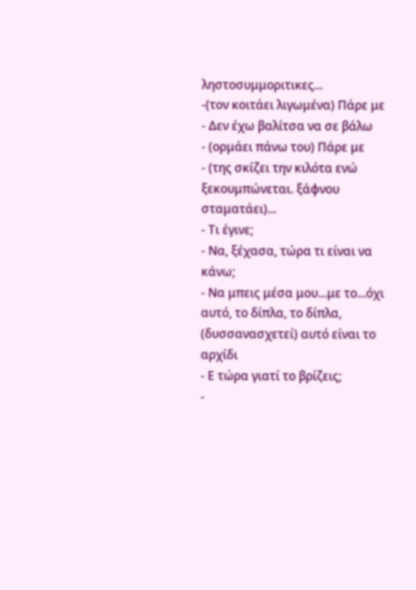ληστοσυμμοριτικες...
-(τον κοιτάει λιγωμένα) Πάρε με
- Δεν έχω βαλίτσα να σε βάλω
- (ορμάει πάνω του) Πάρε με
- (της σκίζει την κιλότα ενώ ξεκουμπώνεται. ξάφνου σταματάει)...
- Τι έγινε;
- Να, ξέχασα, τώρα τι είναι να κάνω;
- Να μπεις μέσα μου...με το...όχι αυτό, το δίπλα, το δίπλα, (δυσσανασχετεί) αυτό είναι το αρχίδι
- Ε τώρα γιατί το βρίζεις;
-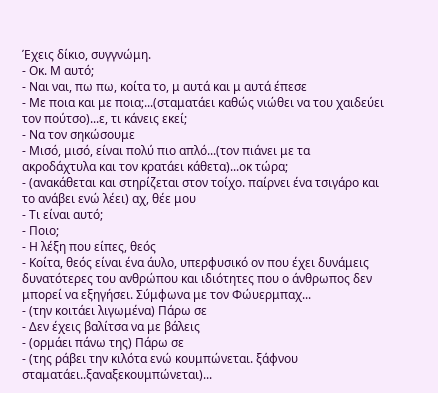Έχεις δίκιο, συγγνώμη.
- Οκ. Μ αυτό;
- Ναι ναι, πω πω, κοίτα το, μ αυτά και μ αυτά έπεσε
- Με ποια και με ποια;...(σταματάει καθώς νιώθει να του χαιδεύει τον πούτσο)...ε, τι κάνεις εκεί;
- Να τον σηκώσουμε
- Μισό, μισό, είναι πολύ πιο απλό...(τον πιάνει με τα ακροδάχτυλα και τον κρατάει κάθετα)...οκ τώρα;
- (ανακάθεται και στηρίζεται στον τοίχο. παίρνει ένα τσιγάρο και το ανάβει ενώ λέει) αχ, θέε μου
- Τι είναι αυτό;
- Ποιο;
- Η λέξη που είπες, θεός
- Κοίτα, θεός είναι ένα άυλο, υπερφυσικό ον που έχει δυνάμεις δυνατότερες του ανθρώπου και ιδιότητες που ο άνθρωπος δεν μπορεί να εξηγήσει. Σύμφωνα με τον Φώυερμπαχ...
- (την κοιτάει λιγωμένα) Πάρω σε
- Δεν έχεις βαλίτσα να με βάλεις
- (ορμάει πάνω της) Πάρω σε
- (της ράβει την κιλότα ενώ κουμπώνεται. ξάφνου σταματάει..ξαναξεκουμπώνεται)...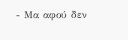- Μα αφού δεν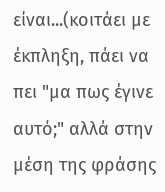είναι...(κοιτάει με έκπληξη, πάει να πει "μα πως έγινε αυτό;" αλλά στην μέση της φράσης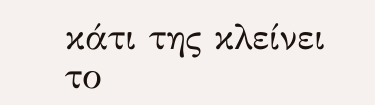κάτι της κλείνει το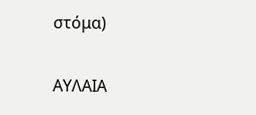στόμα)

ΑΥΛΑΙΑ